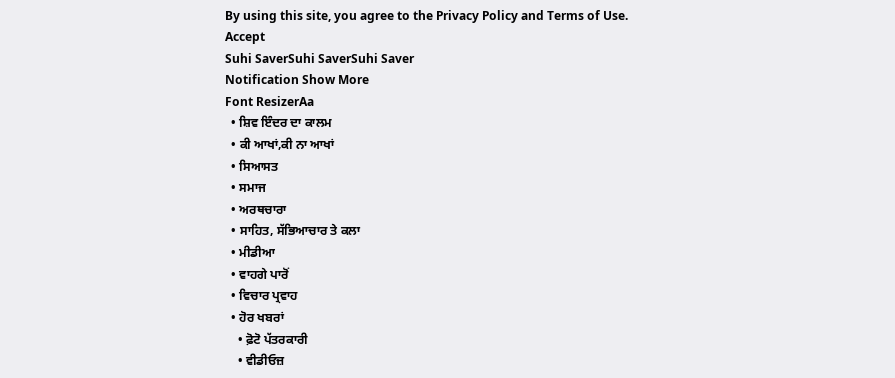By using this site, you agree to the Privacy Policy and Terms of Use.
Accept
Suhi SaverSuhi SaverSuhi Saver
Notification Show More
Font ResizerAa
  • ਸ਼ਿਵ ਇੰਦਰ ਦਾ ਕਾਲਮ
  • ਕੀ ਆਖਾਂ,ਕੀ ਨਾ ਆਖਾਂ
  • ਸਿਆਸਤ
  • ਸਮਾਜ
  • ਅਰਥਚਾਰਾ
  • ਸਾਹਿਤ, ਸੱਭਿਆਚਾਰ ਤੇ ਕਲਾ
  • ਮੀਡੀਆ
  • ਵਾਹਗੇ ਪਾਰੋਂ
  • ਵਿਚਾਰ ਪ੍ਰਵਾਹ
  • ਹੋਰ ਖਬਰਾਂ
    • ਫ਼ੋਟੋ ਪੱਤਰਕਾਰੀ
    • ਵੀਡੀਓਜ਼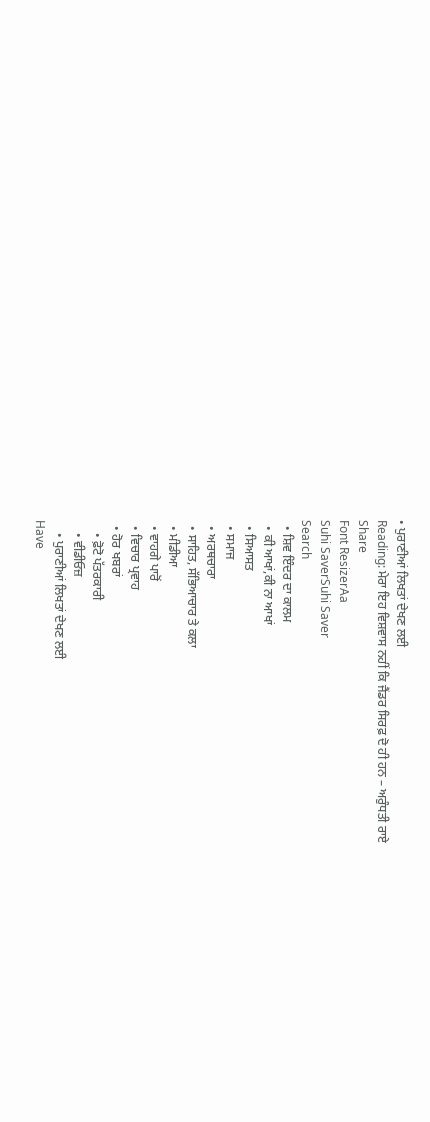• ਪੁਰਾਣੀਆਂ ਲਿਖਤਾਂ ਦੇਖਣ ਲਈ
Reading: ਮੇਰਾ ਇਹ ਵਿਸ਼ਵਾਸ ਨਹੀਂ ਕਿ ਜੈਂਡਰ ਸਿਰਫ਼ ਦੋ ਹੀ ਹਨ – ਅਰੁੰਧਤੀ ਰਾਏ
Share
Font ResizerAa
Suhi SaverSuhi Saver
Search
  • ਸ਼ਿਵ ਇੰਦਰ ਦਾ ਕਾਲਮ
  • ਕੀ ਆਖਾਂ,ਕੀ ਨਾ ਆਖਾਂ
  • ਸਿਆਸਤ
  • ਸਮਾਜ
  • ਅਰਥਚਾਰਾ
  • ਸਾਹਿਤ, ਸੱਭਿਆਚਾਰ ਤੇ ਕਲਾ
  • ਮੀਡੀਆ
  • ਵਾਹਗੇ ਪਾਰੋਂ
  • ਵਿਚਾਰ ਪ੍ਰਵਾਹ
  • ਹੋਰ ਖਬਰਾਂ
    • ਫ਼ੋਟੋ ਪੱਤਰਕਾਰੀ
    • ਵੀਡੀਓਜ਼
    • ਪੁਰਾਣੀਆਂ ਲਿਖਤਾਂ ਦੇਖਣ ਲਈ
Have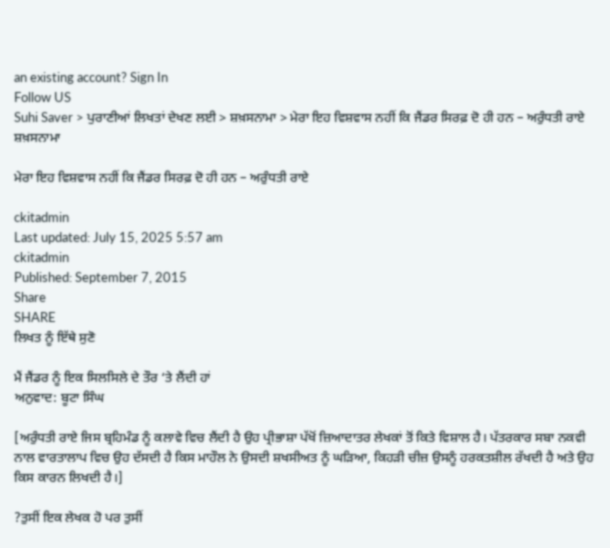an existing account? Sign In
Follow US
Suhi Saver > ਪੁਰਾਣੀਆਂ ਲਿਖਤਾਂ ਦੇਖਣ ਲਈ > ਸ਼ਖ਼ਸਨਾਮਾ > ਮੇਰਾ ਇਹ ਵਿਸ਼ਵਾਸ ਨਹੀਂ ਕਿ ਜੈਂਡਰ ਸਿਰਫ਼ ਦੋ ਹੀ ਹਨ – ਅਰੁੰਧਤੀ ਰਾਏ
ਸ਼ਖ਼ਸਨਾਮਾ

ਮੇਰਾ ਇਹ ਵਿਸ਼ਵਾਸ ਨਹੀਂ ਕਿ ਜੈਂਡਰ ਸਿਰਫ਼ ਦੋ ਹੀ ਹਨ – ਅਰੁੰਧਤੀ ਰਾਏ

ckitadmin
Last updated: July 15, 2025 5:57 am
ckitadmin
Published: September 7, 2015
Share
SHARE
ਲਿਖਤ ਨੂੰ ਇੱਥੇ ਸੁਣੋ

ਮੈਂ ਜੈਂਡਰ ਨੂੰ ਇਕ ਸਿਲਸਿਲੇ ਦੇ ਤੌਰ ‘ਤੇ ਲੈਂਦੀ ਹਾਂ
ਅਨੁਵਾਦ: ਬੂਟਾ ਸਿੰਘ

[ਅਰੁੰਧਤੀ ਰਾਏ ਜਿਸ ਬ੍ਰਹਿਮੰਡ ਨੂੰ ਕਲਾਵੇ ਵਿਚ ਲੈਂਦੀ ਹੈ ਉਹ ਪ੍ਰੀਭਾਸ਼ਾ ਪੱਖੋਂ ਜ਼ਿਆਦਾਤਰ ਲੇਖਕਾਂ ਤੋਂ ਕਿਤੇ ਵਿਸ਼ਾਲ ਹੈ। ਪੱਤਰਕਾਰ ਸਬਾ ਨਕਵੀ ਨਾਲ ਵਾਰਤਾਲਾਪ ਵਿਚ ਉਹ ਦੱਸਦੀ ਹੈ ਕਿਸ ਮਾਹੌਲ ਨੇ ਉਸਦੀ ਸ਼ਖਸੀਅਤ ਨੂੰ ਘੜਿਆ, ਕਿਹੜੀ ਚੀਜ਼ ਉਸਨੂੰ ਹਰਕਤਸ਼ੀਲ ਰੱਖਦੀ ਹੈ ਅਤੇ ਉਹ ਕਿਸ ਕਾਰਨ ਲਿਖਦੀ ਹੈ।]

?ਤੁਸੀਂ ਇਕ ਲੇਖਕ ਹੋ ਪਰ ਤੁਸੀਂ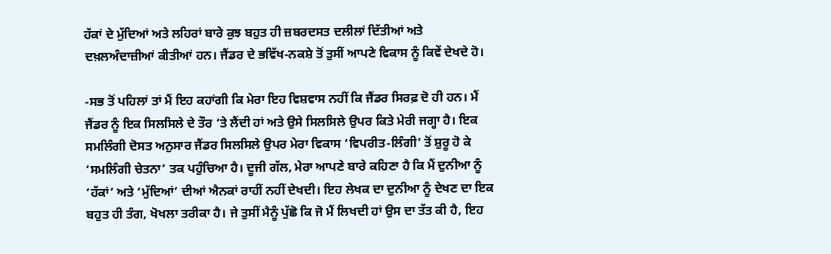ਹੱਕਾਂ ਦੇ ਮੁੱਦਿਆਂ ਅਤੇ ਲਹਿਰਾਂ ਬਾਰੇ ਕੁਝ ਬਹੁਤ ਹੀ ਜ਼ਬਰਦਸਤ ਦਲੀਲਾਂ ਦਿੱਤੀਆਂ ਅਤੇ ਦਖ਼ਲਅੰਦਾਜ਼ੀਆਂ ਕੀਤੀਆਂ ਹਨ। ਜੈਂਡਰ ਦੇ ਭਵਿੱਖ-ਨਕਸ਼ੇ ਤੋਂ ਤੁਸੀਂ ਆਪਣੇ ਵਿਕਾਸ ਨੂੰ ਕਿਵੇਂ ਦੇਖਦੇ ਹੋ।

-ਸਭ ਤੋਂ ਪਹਿਲਾਂ ਤਾਂ ਮੈਂ ਇਹ ਕਹਾਂਗੀ ਕਿ ਮੇਰਾ ਇਹ ਵਿਸ਼ਵਾਸ ਨਹੀਂ ਕਿ ਜੈਂਡਰ ਸਿਰਫ਼ ਦੋ ਹੀ ਹਨ। ਮੈਂ ਜੈਂਡਰ ਨੂੰ ਇਕ ਸਿਲਸਿਲੇ ਦੇ ਤੌਰ ‘ਤੇ ਲੈਂਦੀ ਹਾਂ ਅਤੇ ਉਸੇ ਸਿਲਸਿਲੇ ਉਪਰ ਕਿਤੇ ਮੇਰੀ ਜਗ੍ਹਾ ਹੈ। ਇਕ ਸਮਲਿੰਗੀ ਦੋਸਤ ਅਨੁਸਾਰ ਜੈਂਡਰ ਸਿਲਸਿਲੇ ਉਪਰ ਮੇਰਾ ਵਿਕਾਸ ‘ਵਿਪਰੀਤ-ਲਿੰਗੀ’ ਤੋਂ ਸ਼ੁਰੂ ਹੋ ਕੇ ‘ਸਮਲਿੰਗੀ ਚੇਤਨਾ’ ਤਕ ਪਹੁੰਚਿਆ ਹੈ। ਦੂਜੀ ਗੱਲ, ਮੇਰਾ ਆਪਣੇ ਬਾਰੇ ਕਹਿਣਾ ਹੈ ਕਿ ਮੈਂ ਦੁਨੀਆ ਨੂੰ ‘ਹੱਕਾਂ’ ਅਤੇ ‘ਮੁੱਦਿਆਂ’ ਦੀਆਂ ਐਨਕਾਂ ਰਾਹੀਂ ਨਹੀਂ ਦੇਖਦੀ। ਇਹ ਲੇਖਕ ਦਾ ਦੁਨੀਆ ਨੂੰ ਦੇਖਣ ਦਾ ਇਕ ਬਹੁਤ ਹੀ ਤੰਗ, ਖੋਖਲਾ ਤਰੀਕਾ ਹੈ। ਜੇ ਤੁਸੀਂ ਮੈਨੂੰ ਪੁੱਛੋ ਕਿ ਜੋ ਮੈਂ ਲਿਖਦੀ ਹਾਂ ਉਸ ਦਾ ਤੱਤ ਕੀ ਹੈ, ਇਹ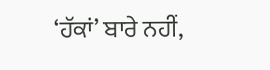‘ਹੱਕਾਂ’ ਬਾਰੇ ਨਹੀਂ,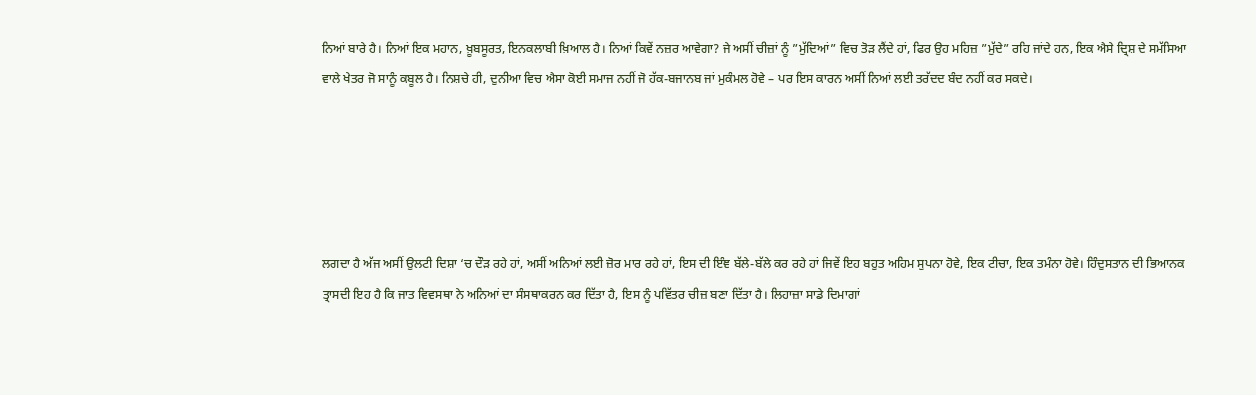ਨਿਆਂ ਬਾਰੇ ਹੈ। ਨਿਆਂ ਇਕ ਮਹਾਨ, ਖ਼ੂਬਸੂਰਤ, ਇਨਕਲਾਬੀ ਖ਼ਿਆਲ ਹੈ। ਨਿਆਂ ਕਿਵੇਂ ਨਜ਼ਰ ਆਵੇਗਾ? ਜੇ ਅਸੀਂ ਚੀਜ਼ਾਂ ਨੂੰ ”ਮੁੱਦਿਆਂ” ਵਿਚ ਤੋੜ ਲੈਂਦੇ ਹਾਂ, ਫਿਰ ਉਹ ਮਹਿਜ਼ ”ਮੁੱਦੇ” ਰਹਿ ਜਾਂਦੇ ਹਨ, ਇਕ ਐਸੇ ਦ੍ਰਿਸ਼ ਦੇ ਸਮੱਸਿਆ ਵਾਲੇ ਖੇਤਰ ਜੋ ਸਾਨੂੰ ਕਬੂਲ ਹੈ। ਨਿਸ਼ਚੇ ਹੀ, ਦੁਨੀਆ ਵਿਚ ਐਸਾ ਕੋਈ ਸਮਾਜ ਨਹੀਂ ਜੋ ਹੱਕ-ਬਜਾਨਬ ਜਾਂ ਮੁਕੰਮਲ ਹੋਵੇ – ਪਰ ਇਸ ਕਾਰਨ ਅਸੀਂ ਨਿਆਂ ਲਈ ਤਰੱਦਦ ਬੰਦ ਨਹੀਂ ਕਰ ਸਕਦੇ।





ਲਗਦਾ ਹੈ ਅੱਜ ਅਸੀਂ ਉਲਟੀ ਦਿਸ਼ਾ ‘ਚ ਦੌੜ ਰਹੇ ਹਾਂ, ਅਸੀਂ ਅਨਿਆਂ ਲਈ ਜ਼ੋਰ ਮਾਰ ਰਹੇ ਹਾਂ, ਇਸ ਦੀ ਇੰਞ ਬੱਲੇ-ਬੱਲੇ ਕਰ ਰਹੇ ਹਾਂ ਜਿਵੇਂ ਇਹ ਬਹੁਤ ਅਹਿਮ ਸੁਪਨਾ ਹੋਵੇ, ਇਕ ਟੀਚਾ, ਇਕ ਤਮੰਨਾ ਹੋਵੇ। ਹਿੰਦੁਸਤਾਨ ਦੀ ਭਿਆਨਕ ਤ੍ਰਾਸਦੀ ਇਹ ਹੈ ਕਿ ਜਾਤ ਵਿਵਸਥਾ ਨੇ ਅਨਿਆਂ ਦਾ ਸੰਸਥਾਕਰਨ ਕਰ ਦਿੱਤਾ ਹੈ, ਇਸ ਨੂੰ ਪਵਿੱਤਰ ਚੀਜ਼ ਬਣਾ ਦਿੱਤਾ ਹੈ। ਲਿਹਾਜ਼ਾ ਸਾਡੇ ਦਿਮਾਗਾਂ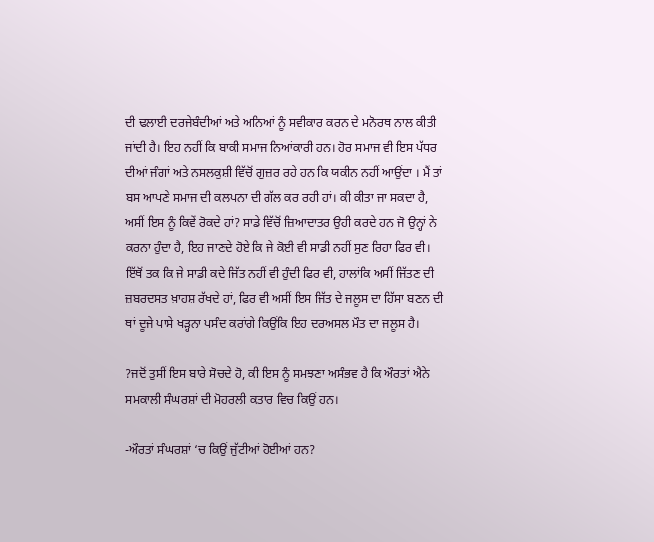ਦੀ ਢਲਾਈ ਦਰਜੇਬੰਦੀਆਂ ਅਤੇ ਅਨਿਆਂ ਨੂੰ ਸਵੀਕਾਰ ਕਰਨ ਦੇ ਮਨੋਰਥ ਨਾਲ ਕੀਤੀ ਜਾਂਦੀ ਹੈ। ਇਹ ਨਹੀਂ ਕਿ ਬਾਕੀ ਸਮਾਜ ਨਿਆਂਕਾਰੀ ਹਨ। ਹੋਰ ਸਮਾਜ ਵੀ ਇਸ ਪੱਧਰ ਦੀਆਂ ਜੰਗਾਂ ਅਤੇ ਨਸਲਕੁਸ਼ੀ ਵਿੱਚੋਂ ਗੁਜ਼ਰ ਰਹੇ ਹਨ ਕਿ ਯਕੀਨ ਨਹੀਂ ਆਉਂਦਾ । ਮੈਂ ਤਾਂ ਬਸ ਆਪਣੇ ਸਮਾਜ ਦੀ ਕਲਪਨਾ ਦੀ ਗੱਲ ਕਰ ਰਹੀ ਹਾਂ। ਕੀ ਕੀਤਾ ਜਾ ਸਕਦਾ ਹੈ, ਅਸੀਂ ਇਸ ਨੂੰ ਕਿਵੇਂ ਰੋਕਦੇ ਹਾਂ? ਸਾਡੇ ਵਿੱਚੋਂ ਜ਼ਿਆਦਾਤਰ ਉਹੀ ਕਰਦੇ ਹਨ ਜੋ ਉਨ੍ਹਾਂ ਨੇ ਕਰਨਾ ਹੁੰਦਾ ਹੈ, ਇਹ ਜਾਣਦੇ ਹੋਏ ਕਿ ਜੇ ਕੋਈ ਵੀ ਸਾਡੀ ਨਹੀਂ ਸੁਣ ਰਿਹਾ ਫਿਰ ਵੀ। ਇੱਥੋਂ ਤਕ ਕਿ ਜੇ ਸਾਡੀ ਕਦੇ ਜਿੱਤ ਨਹੀਂ ਵੀ ਹੁੰਦੀ ਫਿਰ ਵੀ, ਹਾਲਾਂਕਿ ਅਸੀਂ ਜਿੱਤਣ ਦੀ ਜ਼ਬਰਦਸਤ ਖ਼ਾਹਸ਼ ਰੱਖਦੇ ਹਾਂ, ਫਿਰ ਵੀ ਅਸੀਂ ਇਸ ਜਿੱਤ ਦੇ ਜਲੂਸ ਦਾ ਹਿੱਸਾ ਬਣਨ ਦੀ ਥਾਂ ਦੂਜੇ ਪਾਸੇ ਖੜ੍ਹਨਾ ਪਸੰਦ ਕਰਾਂਗੇ ਕਿਉਂਕਿ ਇਹ ਦਰਅਸਲ ਮੌਤ ਦਾ ਜਲੂਸ ਹੈ।

?ਜਦੋਂ ਤੁਸੀਂ ਇਸ ਬਾਰੇ ਸੋਚਦੇ ਹੋ, ਕੀ ਇਸ ਨੂੰ ਸਮਝਣਾ ਅਸੰਭਵ ਹੈ ਕਿ ਔਰਤਾਂ ਐਨੇ ਸਮਕਾਲੀ ਸੰਘਰਸ਼ਾਂ ਦੀ ਮੋਹਰਲੀ ਕਤਾਰ ਵਿਚ ਕਿਉਂ ਹਨ।

-ਔਰਤਾਂ ਸੰਘਰਸ਼ਾਂ ‘ਚ ਕਿਉਂ ਜੁੱਟੀਆਂ ਹੋਈਆਂ ਹਨ?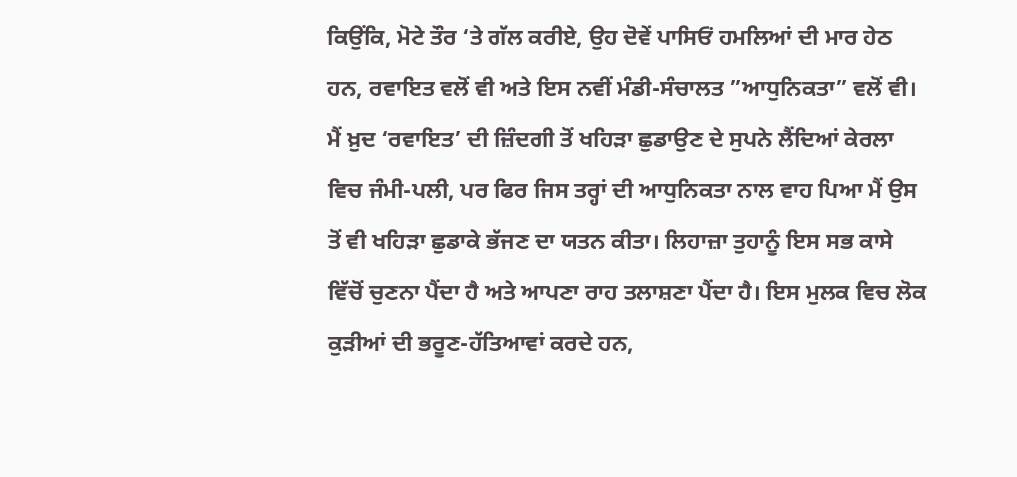ਕਿਉਂਕਿ, ਮੋਟੇ ਤੌਰ ‘ਤੇ ਗੱਲ ਕਰੀਏ, ਉਹ ਦੋਵੇਂ ਪਾਸਿਓਂ ਹਮਲਿਆਂ ਦੀ ਮਾਰ ਹੇਠ ਹਨ, ਰਵਾਇਤ ਵਲੋਂ ਵੀ ਅਤੇ ਇਸ ਨਵੀਂ ਮੰਡੀ-ਸੰਚਾਲਤ ”ਆਧੁਨਿਕਤਾ” ਵਲੋਂ ਵੀ। ਮੈਂ ਖ਼ੁਦ ‘ਰਵਾਇਤ’ ਦੀ ਜ਼ਿੰਦਗੀ ਤੋਂ ਖਹਿੜਾ ਛੁਡਾਉਣ ਦੇ ਸੁਪਨੇ ਲੈਂਦਿਆਂ ਕੇਰਲਾ ਵਿਚ ਜੰਮੀ-ਪਲੀ, ਪਰ ਫਿਰ ਜਿਸ ਤਰ੍ਹਾਂ ਦੀ ਆਧੁਨਿਕਤਾ ਨਾਲ ਵਾਹ ਪਿਆ ਮੈਂ ਉਸ ਤੋਂ ਵੀ ਖਹਿੜਾ ਛੁਡਾਕੇ ਭੱਜਣ ਦਾ ਯਤਨ ਕੀਤਾ। ਲਿਹਾਜ਼ਾ ਤੁਹਾਨੂੰ ਇਸ ਸਭ ਕਾਸੇ ਵਿੱਚੋਂ ਚੁਣਨਾ ਪੈਂਦਾ ਹੈ ਅਤੇ ਆਪਣਾ ਰਾਹ ਤਲਾਸ਼ਣਾ ਪੈਂਦਾ ਹੈ। ਇਸ ਮੁਲਕ ਵਿਚ ਲੋਕ ਕੁੜੀਆਂ ਦੀ ਭਰੂਣ-ਹੱਤਿਆਵਾਂ ਕਰਦੇ ਹਨ,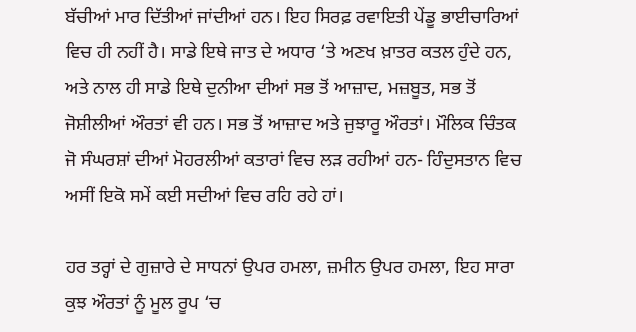ਬੱਚੀਆਂ ਮਾਰ ਦਿੱਤੀਆਂ ਜਾਂਦੀਆਂ ਹਨ। ਇਹ ਸਿਰਫ਼ ਰਵਾਇਤੀ ਪੇਂਡੂ ਭਾਈਚਾਰਿਆਂ ਵਿਚ ਹੀ ਨਹੀਂ ਹੈ। ਸਾਡੇ ਇਥੇ ਜਾਤ ਦੇ ਅਧਾਰ ‘ਤੇ ਅਣਖ ਖ਼ਾਤਰ ਕਤਲ ਹੁੰਦੇ ਹਨ, ਅਤੇ ਨਾਲ ਹੀ ਸਾਡੇ ਇਥੇ ਦੁਨੀਆ ਦੀਆਂ ਸਭ ਤੋਂ ਆਜ਼ਾਦ, ਮਜ਼ਬੂਤ, ਸਭ ਤੋਂ ਜੋਸ਼ੀਲੀਆਂ ਔਰਤਾਂ ਵੀ ਹਨ। ਸਭ ਤੋਂ ਆਜ਼ਾਦ ਅਤੇ ਜੁਝਾਰੂ ਔਰਤਾਂ। ਮੌਲਿਕ ਚਿੰਤਕ ਜੋ ਸੰਘਰਸ਼ਾਂ ਦੀਆਂ ਮੋਹਰਲੀਆਂ ਕਤਾਰਾਂ ਵਿਚ ਲੜ ਰਹੀਆਂ ਹਨ- ਹਿੰਦੁਸਤਾਨ ਵਿਚ ਅਸੀਂ ਇਕੋ ਸਮੇਂ ਕਈ ਸਦੀਆਂ ਵਿਚ ਰਹਿ ਰਹੇ ਹਾਂ।

ਹਰ ਤਰ੍ਹਾਂ ਦੇ ਗੁਜ਼ਾਰੇ ਦੇ ਸਾਧਨਾਂ ਉਪਰ ਹਮਲਾ, ਜ਼ਮੀਨ ਉਪਰ ਹਮਲਾ, ਇਹ ਸਾਰਾ ਕੁਝ ਔਰਤਾਂ ਨੂੰ ਮੂਲ ਰੂਪ ‘ਚ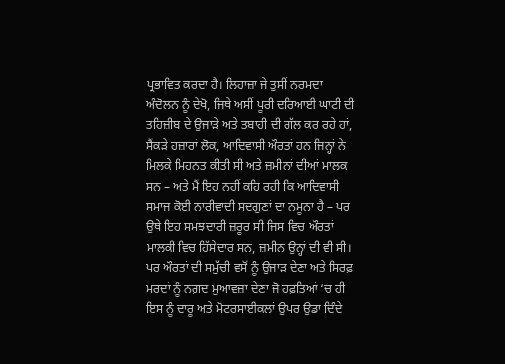ਪ੍ਰਭਾਵਿਤ ਕਰਦਾ ਹੈ। ਲਿਹਾਜ਼ਾ ਜੇ ਤੁਸੀਂ ਨਰਮਦਾ ਅੰਦੋਲਨ ਨੂੰ ਦੇਖੋ, ਜਿਥੇ ਅਸੀਂ ਪੂਰੀ ਦਰਿਆਈ ਘਾਟੀ ਦੀ ਤਹਿਜ਼ੀਬ ਦੇ ਉਜਾੜੇ ਅਤੇ ਤਬਾਹੀ ਦੀ ਗੱਲ ਕਰ ਰਹੇ ਹਾਂ, ਸੈਂਕੜੇ ਹਜ਼ਾਰਾਂ ਲੋਕ, ਆਦਿਵਾਸੀ ਔਰਤਾਂ ਹਨ ਜਿਨ੍ਹਾਂ ਨੇ ਮਿਲਕੇ ਮਿਹਨਤ ਕੀਤੀ ਸੀ ਅਤੇ ਜ਼ਮੀਨਾਂ ਦੀਆਂ ਮਾਲਕ ਸਨ – ਅਤੇ ਮੈਂ ਇਹ ਨਹੀਂ ਕਹਿ ਰਹੀ ਕਿ ਆਦਿਵਾਸੀ ਸਮਾਜ ਕੋਈ ਨਾਰੀਵਾਦੀ ਸਦਗੁਣਾਂ ਦਾ ਨਮੂਨਾ ਹੈ – ਪਰ ਉਥੇ ਇਹ ਸਮਝਦਾਰੀ ਜ਼ਰੂਰ ਸੀ ਜਿਸ ਵਿਚ ਔਰਤਾਂ ਮਾਲਕੀ ਵਿਚ ਹਿੱਸੇਦਾਰ ਸਨ, ਜ਼ਮੀਨ ਉਨ੍ਹਾਂ ਦੀ ਵੀ ਸੀ। ਪਰ ਔਰਤਾਂ ਦੀ ਸਮੁੱਚੀ ਵਸੋਂ ਨੂੰ ਉਜਾੜ ਦੇਣਾ ਅਤੇ ਸਿਰਫ਼ ਮਰਦਾਂ ਨੂੰ ਨਗ਼ਦ ਮੁਆਵਜ਼ਾ ਦੇਣਾ ਜੋ ਹਫ਼ਤਿਆਂ ‘ਚ ਹੀ ਇਸ ਨੂੰ ਦਾਰੂ ਅਤੇ ਮੋਟਰਸਾਈਕਲਾਂ ਉਪਰ ਉਡਾ ਦਿੰਦੇ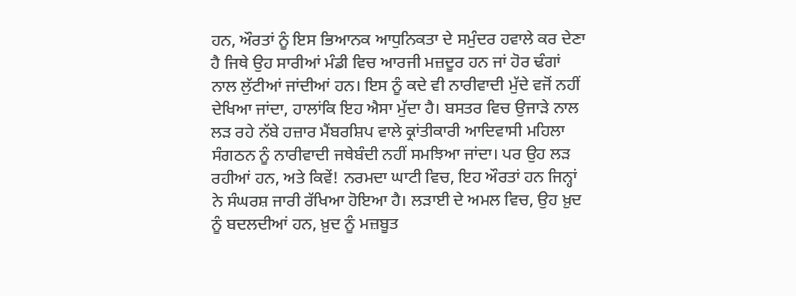ਹਨ, ਔਰਤਾਂ ਨੂੰ ਇਸ ਭਿਆਨਕ ਆਧੁਨਿਕਤਾ ਦੇ ਸਮੁੰਦਰ ਹਵਾਲੇ ਕਰ ਦੇਣਾ ਹੈ ਜਿਥੇ ਉਹ ਸਾਰੀਆਂ ਮੰਡੀ ਵਿਚ ਆਰਜੀ ਮਜ਼ਦੂਰ ਹਨ ਜਾਂ ਹੋਰ ਢੰਗਾਂ ਨਾਲ ਲੁੱਟੀਆਂ ਜਾਂਦੀਆਂ ਹਨ। ਇਸ ਨੂੰ ਕਦੇ ਵੀ ਨਾਰੀਵਾਦੀ ਮੁੱਦੇ ਵਜੋਂ ਨਹੀਂ ਦੇਖਿਆ ਜਾਂਦਾ, ਹਾਲਾਂਕਿ ਇਹ ਐਸਾ ਮੁੱਦਾ ਹੈ। ਬਸਤਰ ਵਿਚ ਉਜਾੜੇ ਨਾਲ ਲੜ ਰਹੇ ਨੱਬੇ ਹਜ਼ਾਰ ਮੈਂਬਰਸ਼ਿਪ ਵਾਲੇ ਕ੍ਰਾਂਤੀਕਾਰੀ ਆਦਿਵਾਸੀ ਮਹਿਲਾ ਸੰਗਠਨ ਨੂੰ ਨਾਰੀਵਾਦੀ ਜਥੇਬੰਦੀ ਨਹੀਂ ਸਮਝਿਆ ਜਾਂਦਾ। ਪਰ ਉਹ ਲੜ ਰਹੀਆਂ ਹਨ, ਅਤੇ ਕਿਵੇਂ! ਨਰਮਦਾ ਘਾਟੀ ਵਿਚ, ਇਹ ਔਰਤਾਂ ਹਨ ਜਿਨ੍ਹਾਂ ਨੇ ਸੰਘਰਸ਼ ਜਾਰੀ ਰੱਖਿਆ ਹੋਇਆ ਹੈ। ਲੜਾਈ ਦੇ ਅਮਲ ਵਿਚ, ਉਹ ਖ਼ੁਦ ਨੂੰ ਬਦਲਦੀਆਂ ਹਨ, ਖ਼ੁਦ ਨੂੰ ਮਜ਼ਬੂਤ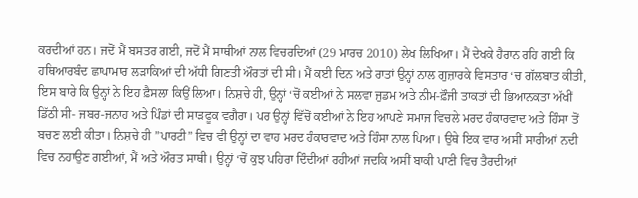ਕਰਦੀਆਂ ਹਨ। ਜਦੋਂ ਮੈਂ ਬਸਤਰ ਗਈ, ਜਦੋਂ ਮੈਂ ਸਾਥੀਆਂ ਨਾਲ ਵਿਚਰਦਿਆਂ (29 ਮਾਰਚ 2010) ਲੇਖ ਲਿਖਿਆ। ਮੈਂ ਦੇਖਕੇ ਹੈਰਾਨ ਰਹਿ ਗਈ ਕਿ ਹਥਿਆਰਬੰਦ ਛਾਪਾਮਾਰ ਲੜਾਕਿਆਂ ਦੀ ਅੱਧੀ ਗਿਣਤੀ ਔਰਤਾਂ ਦੀ ਸੀ। ਮੈਂ ਕਈ ਦਿਨ ਅਤੇ ਰਾਤਾਂ ਉਨ੍ਹਾਂ ਨਾਲ ਗੁਜ਼ਾਰਕੇ ਵਿਸਤਾਰ ‘ਚ ਗੱਲਬਾਤ ਕੀਤੀ, ਇਸ ਬਾਰੇ ਕਿ ਉਨ੍ਹਾਂ ਨੇ ਇਹ ਫ਼ੈਸਲਾ ਕਿਉਂ ਲਿਆ। ਨਿਸ਼ਚੇ ਹੀ, ਉਨ੍ਹਾਂ ‘ਚੋਂ ਕਈਆਂ ਨੇ ਸਲਵਾ ਜੁਡਮ ਅਤੇ ਨੀਮ-ਫ਼ੌਜੀ ਤਾਕਤਾਂ ਦੀ ਭਿਆਨਕਤਾ ਅੱਖੀਂ ਡਿੱਠੀ ਸੀ- ਜਬਰ-ਜਨਾਹ ਅਤੇ ਪਿੰਡਾਂ ਦੀ ਸਾੜਫੂਕ ਵਗੈਰਾ। ਪਰ ਉਨ੍ਹਾਂ ਵਿੱਚੋਂ ਕਈਆਂ ਨੇ ਇਹ ਆਪਣੇ ਸਮਾਜ ਵਿਚਲੇ ਮਰਦ ਹੰਕਾਰਵਾਦ ਅਤੇ ਹਿੰਸਾ ਤੋਂ ਬਚਣ ਲਈ ਕੀਤਾ। ਨਿਸ਼ਚੇ ਹੀ ”ਪਾਰਟੀ” ਵਿਚ ਵੀ ਉਨ੍ਹਾਂ ਦਾ ਵਾਹ ਮਰਦ ਹੰਕਾਰਵਾਦ ਅਤੇ ਹਿੰਸਾ ਨਾਲ ਪਿਆ। ਉਥੇ ਇਕ ਵਾਰ ਅਸੀਂ ਸਾਰੀਆਂ ਨਦੀ ਵਿਚ ਨਹਾਉਣ ਗਈਆਂ, ਮੈਂ ਅਤੇ ਔਰਤ ਸਾਥੀ। ਉਨ੍ਹਾਂ ‘ਚੋਂ ਕੁਝ ਪਹਿਰਾ ਦਿੰਦੀਆਂ ਰਹੀਆਂ ਜਦਕਿ ਅਸੀਂ ਬਾਕੀ ਪਾਣੀ ਵਿਚ ਤੈਰਦੀਆਂ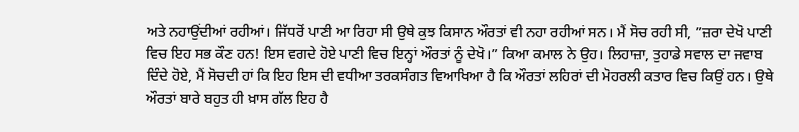ਅਤੇ ਨਹਾਉਂਦੀਆਂ ਰਹੀਆਂ। ਜਿੱਧਰੋਂ ਪਾਣੀ ਆ ਰਿਹਾ ਸੀ ਉਥੇ ਕੁਝ ਕਿਸਾਨ ਔਰਤਾਂ ਵੀ ਨਹਾ ਰਹੀਆਂ ਸਨ। ਮੈਂ ਸੋਚ ਰਹੀ ਸੀ, ”ਜ਼ਰਾ ਦੇਖੋ ਪਾਣੀ ਵਿਚ ਇਹ ਸਭ ਕੌਣ ਹਨ! ਇਸ ਵਗਦੇ ਹੋਏ ਪਾਣੀ ਵਿਚ ਇਨ੍ਹਾਂ ਔਰਤਾਂ ਨੂੰ ਦੇਖੋ।” ਕਿਆ ਕਮਾਲ ਨੇ ਉਹ। ਲਿਹਾਜ਼ਾ, ਤੁਹਾਡੇ ਸਵਾਲ ਦਾ ਜਵਾਬ ਦਿੰਦੇ ਹੋਏ, ਮੈਂ ਸੋਚਦੀ ਹਾਂ ਕਿ ਇਹ ਇਸ ਦੀ ਵਧੀਆ ਤਰਕਸੰਗਤ ਵਿਆਖਿਆ ਹੈ ਕਿ ਔਰਤਾਂ ਲਹਿਰਾਂ ਦੀ ਮੋਹਰਲੀ ਕਤਾਰ ਵਿਚ ਕਿਉਂ ਹਨ। ਉਥੇ ਔਰਤਾਂ ਬਾਰੇ ਬਹੁਤ ਹੀ ਖ਼ਾਸ ਗੱਲ ਇਹ ਹੈ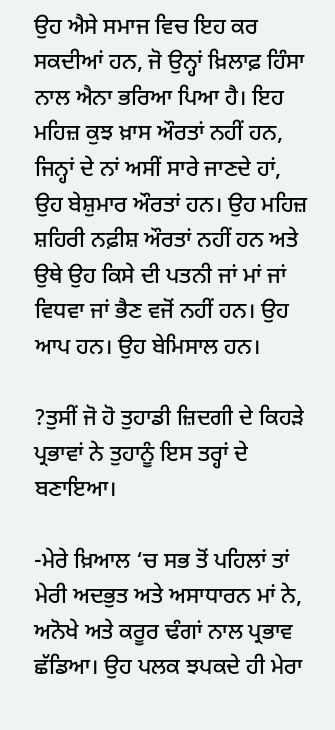ਉਹ ਐਸੇ ਸਮਾਜ ਵਿਚ ਇਹ ਕਰ ਸਕਦੀਆਂ ਹਨ, ਜੋ ਉਨ੍ਹਾਂ ਖ਼ਿਲਾਫ਼ ਹਿੰਸਾ ਨਾਲ ਐਨਾ ਭਰਿਆ ਪਿਆ ਹੈ। ਇਹ ਮਹਿਜ਼ ਕੁਝ ਖ਼ਾਸ ਔਰਤਾਂ ਨਹੀਂ ਹਨ, ਜਿਨ੍ਹਾਂ ਦੇ ਨਾਂ ਅਸੀਂ ਸਾਰੇ ਜਾਣਦੇ ਹਾਂ, ਉਹ ਬੇਸ਼ੁਮਾਰ ਔਰਤਾਂ ਹਨ। ਉਹ ਮਹਿਜ਼ ਸ਼ਹਿਰੀ ਨਫ਼ੀਸ਼ ਔਰਤਾਂ ਨਹੀਂ ਹਨ ਅਤੇ ਉਥੇ ਉਹ ਕਿਸੇ ਦੀ ਪਤਨੀ ਜਾਂ ਮਾਂ ਜਾਂ ਵਿਧਵਾ ਜਾਂ ਭੈਣ ਵਜੋਂ ਨਹੀਂ ਹਨ। ਉਹ ਆਪ ਹਨ। ਉਹ ਬੇਮਿਸਾਲ ਹਨ।

?ਤੁਸੀਂ ਜੋ ਹੋ ਤੁਹਾਡੀ ਜ਼ਿਦਗੀ ਦੇ ਕਿਹੜੇ ਪ੍ਰਭਾਵਾਂ ਨੇ ਤੁਹਾਨੂੰ ਇਸ ਤਰ੍ਹਾਂ ਦੇ ਬਣਾਇਆ।

-ਮੇਰੇ ਖ਼ਿਆਲ ‘ਚ ਸਭ ਤੋਂ ਪਹਿਲਾਂ ਤਾਂ ਮੇਰੀ ਅਦਭੁਤ ਅਤੇ ਅਸਾਧਾਰਨ ਮਾਂ ਨੇ, ਅਨੋਖੇ ਅਤੇ ਕਰੂਰ ਢੰਗਾਂ ਨਾਲ ਪ੍ਰਭਾਵ ਛੱਡਿਆ। ਉਹ ਪਲਕ ਝਪਕਦੇ ਹੀ ਮੇਰਾ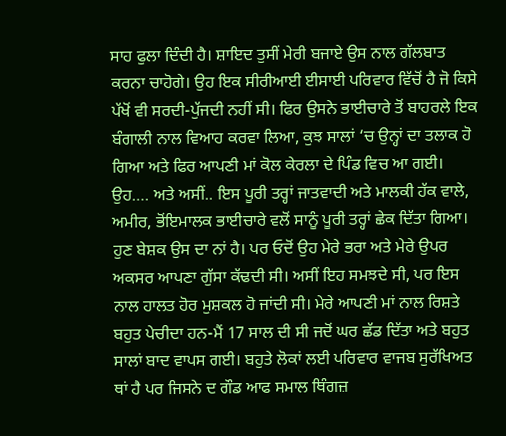ਸਾਹ ਫੁਲਾ ਦਿੰਦੀ ਹੈ। ਸ਼ਾਇਦ ਤੁਸੀਂ ਮੇਰੀ ਬਜਾਏ ਉਸ ਨਾਲ ਗੱਲਬਾਤ ਕਰਨਾ ਚਾਹੋਗੇ। ਉਹ ਇਕ ਸੀਰੀਆਈ ਈਸਾਈ ਪਰਿਵਾਰ ਵਿੱਚੋਂ ਹੈ ਜੋ ਕਿਸੇ ਪੱਖੋਂ ਵੀ ਸਰਦੀ-ਪੁੱਜਦੀ ਨਹੀਂ ਸੀ। ਫਿਰ ਉਸਨੇ ਭਾਈਚਾਰੇ ਤੋਂ ਬਾਹਰਲੇ ਇਕ ਬੰਗਾਲੀ ਨਾਲ ਵਿਆਹ ਕਰਵਾ ਲਿਆ, ਕੁਝ ਸਾਲਾਂ ‘ਚ ਉਨ੍ਹਾਂ ਦਾ ਤਲਾਕ ਹੋ ਗਿਆ ਅਤੇ ਫਿਰ ਆਪਣੀ ਮਾਂ ਕੋਲ ਕੇਰਲਾ ਦੇ ਪਿੰਡ ਵਿਚ ਆ ਗਈ। ਉਹ…. ਅਤੇ ਅਸੀਂ.. ਇਸ ਪੂਰੀ ਤਰ੍ਹਾਂ ਜਾਤਵਾਦੀ ਅਤੇ ਮਾਲਕੀ ਹੱਕ ਵਾਲੇ, ਅਮੀਰ, ਭੋਂਇਮਾਲਕ ਭਾਈਚਾਰੇ ਵਲੋਂ ਸਾਨੂੰ ਪੂਰੀ ਤਰ੍ਹਾਂ ਛੇਕ ਦਿੱਤਾ ਗਿਆ। ਹੁਣ ਬੇਸ਼ਕ ਉਸ ਦਾ ਨਾਂ ਹੈ। ਪਰ ਓਦੋਂ ਉਹ ਮੇਰੇ ਭਰਾ ਅਤੇ ਮੇਰੇ ਉਪਰ ਅਕਸਰ ਆਪਣਾ ਗੁੱਸਾ ਕੱਢਦੀ ਸੀ। ਅਸੀਂ ਇਹ ਸਮਝਦੇ ਸੀ, ਪਰ ਇਸ ਨਾਲ ਹਾਲਤ ਹੋਰ ਮੁਸ਼ਕਲ ਹੋ ਜਾਂਦੀ ਸੀ। ਮੇਰੇ ਆਪਣੀ ਮਾਂ ਨਾਲ ਰਿਸ਼ਤੇ ਬਹੁਤ ਪੇਚੀਦਾ ਹਨ-ਮੈਂ 17 ਸਾਲ ਦੀ ਸੀ ਜਦੋਂ ਘਰ ਛੱਡ ਦਿੱਤਾ ਅਤੇ ਬਹੁਤ ਸਾਲਾਂ ਬਾਦ ਵਾਪਸ ਗਈ। ਬਹੁਤੇ ਲੋਕਾਂ ਲਈ ਪਰਿਵਾਰ ਵਾਜਬ ਸੁਰੱਖਿਅਤ ਥਾਂ ਹੈ ਪਰ ਜਿਸਨੇ ਦ ਗੌਡ ਆਫ ਸਮਾਲ ਥਿੰਗਜ਼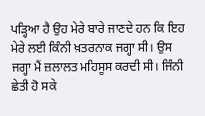ਪੜ੍ਹਿਆ ਹੈ ਉਹ ਮੇਰੇ ਬਾਰੇ ਜਾਣਦੇ ਹਨ ਕਿ ਇਹ ਮੇਰੇ ਲਈ ਕਿੰਨੀ ਖ਼ਤਰਨਾਕ ਜਗ੍ਹਾ ਸੀ। ਉਸ ਜਗ੍ਹਾ ਮੈਂ ਜ਼ਲਾਲਤ ਮਹਿਸੂਸ ਕਰਦੀ ਸੀ। ਜਿੰਨੀ ਛੇਤੀ ਹੋ ਸਕੇ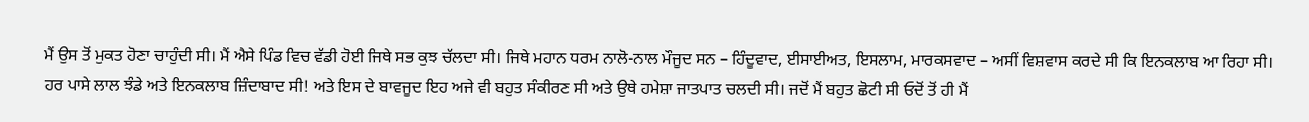ਮੈਂ ਉਸ ਤੋਂ ਮੁਕਤ ਹੋਣਾ ਚਾਹੁੰਦੀ ਸੀ। ਮੈਂ ਐਸੇ ਪਿੰਡ ਵਿਚ ਵੱਡੀ ਹੋਈ ਜਿਥੇ ਸਭ ਕੁਝ ਚੱਲਦਾ ਸੀ। ਜਿਥੇ ਮਹਾਨ ਧਰਮ ਨਾਲੋ-ਨਾਲ ਮੌਜੂਦ ਸਨ – ਹਿੰਦੂਵਾਦ, ਈਸਾਈਅਤ, ਇਸਲਾਮ, ਮਾਰਕਸਵਾਦ – ਅਸੀਂ ਵਿਸ਼ਵਾਸ ਕਰਦੇ ਸੀ ਕਿ ਇਨਕਲਾਬ ਆ ਰਿਹਾ ਸੀ। ਹਰ ਪਾਸੇ ਲਾਲ ਝੰਡੇ ਅਤੇ ਇਨਕਲਾਬ ਜ਼ਿੰਦਾਬਾਦ ਸੀ! ਅਤੇ ਇਸ ਦੇ ਬਾਵਜੂਦ ਇਹ ਅਜੇ ਵੀ ਬਹੁਤ ਸੰਕੀਰਣ ਸੀ ਅਤੇ ਉਥੇ ਹਮੇਸ਼ਾ ਜਾਤਪਾਤ ਚਲਦੀ ਸੀ। ਜਦੋਂ ਮੈਂ ਬਹੁਤ ਛੋਟੀ ਸੀ ਓਦੋਂ ਤੋਂ ਹੀ ਮੈਂ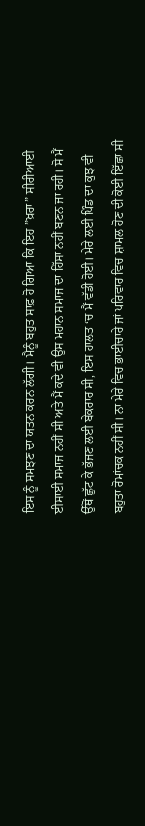ਇਸ ਨੂੰ ਸਮਝਣ ਦਾ ਯਤਨ ਕਰਨ ਲੱਗੀ। ਮੈਨੂੰ ਬਹੁਤ ਸਾਫ਼ ਹੋ ਗਿਆ ਕਿ ਇਹ ”ਖ਼ਰਾ” ਸੀਰੀਆਈ ਈਸਾਈ ਸਮਾਜ ਨਹੀਂ ਸੀ ਅਤੇ ਮੈਂ ਕਦੇ ਵੀ ਉਸ ਮਹਾਨ ਸਮਾਜ ਦਾ ਹਿੱਸਾ ਨਹੀਂ ਬਣਨ ਜਾ ਰਹੀ। ਸੋ ਮੈਂ ਉੱਥੋਂ ਛੁੱਟ ਕੇ ਭੱਜਣ ਲਈ ਬੇਕਰਾਰ ਸੀ, ਇਸ ਹਾਲਤ ‘ਚ ਮੈਂ ਵੱਡੀ ਹੋਈ। ਮੇਰੇ ਲਈ ਪਿੰਡ ਦਾ ਕੁਝ ਵੀ ਬਹੁਤਾ ਰੋਮਾਂਚਕ ਨਹੀਂ ਸੀ। ਨਾ ਮੇਰੇ ਵਿਚ ਭਾਈਚਾਰੇ ਜਾਂ ਪਰਿਵਾਰ ਵਿਚ ਸ਼ਾਮਲ ਹੋਣ ਦੀ ਕੋਈ ਇੱਛਾ ਸੀ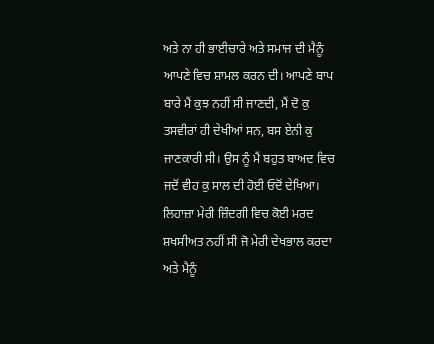ਅਤੇ ਨਾ ਹੀ ਭਾਈਚਾਰੇ ਅਤੇ ਸਮਾਜ ਦੀ ਮੈਨੂੰ ਆਪਣੇ ਵਿਚ ਸ਼ਾਮਲ ਕਰਨ ਦੀ। ਆਪਣੇ ਬਾਪ ਬਾਰੇ ਮੈਂ ਕੁਝ ਨਹੀਂ ਸੀ ਜਾਣਦੀ, ਮੈਂ ਦੋ ਕੁ ਤਸਵੀਰਾਂ ਹੀ ਦੇਖੀਆਂ ਸਨ, ਬਸ ਏਨੀ ਕੁ ਜਾਣਕਾਰੀ ਸੀ। ਉਸ ਨੂੰ ਮੈਂ ਬਹੁਤ ਬਾਅਦ ਵਿਚ ਜਦੋਂ ਵੀਹ ਕੁ ਸਾਲ ਦੀ ਹੋਈ ਓਦੋਂ ਦੇਖਿਆ। ਲਿਹਾਜ਼ਾ ਮੇਰੀ ਜ਼ਿੰਦਗੀ ਵਿਚ ਕੋਈ ਮਰਦ ਸ਼ਖਸੀਅਤ ਨਹੀਂ ਸੀ ਜੋ ਮੇਰੀ ਦੇਖਭਾਲ ਕਰਦਾ ਅਤੇ ਮੈਨੂੰ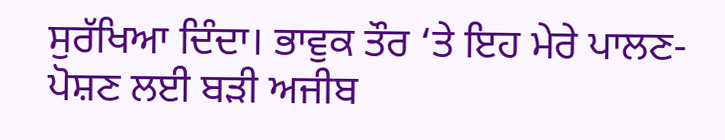ਸੁਰੱਖਿਆ ਦਿੰਦਾ। ਭਾਵੁਕ ਤੌਰ ‘ਤੇ ਇਹ ਮੇਰੇ ਪਾਲਣ-ਪੋਸ਼ਣ ਲਈ ਬੜੀ ਅਜੀਬ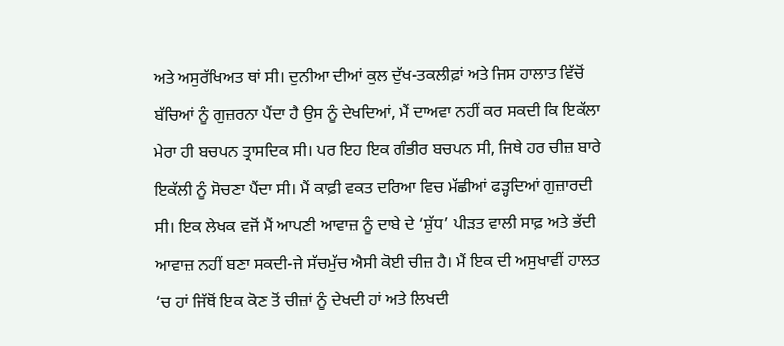ਅਤੇ ਅਸੁਰੱਖਿਅਤ ਥਾਂ ਸੀ। ਦੁਨੀਆ ਦੀਆਂ ਕੁਲ ਦੁੱਖ-ਤਕਲੀਫ਼ਾਂ ਅਤੇ ਜਿਸ ਹਾਲਾਤ ਵਿੱਚੋਂ ਬੱਚਿਆਂ ਨੂੰ ਗੁਜ਼ਰਨਾ ਪੈਂਦਾ ਹੈ ਉਸ ਨੂੰ ਦੇਖਦਿਆਂ, ਮੈਂ ਦਾਅਵਾ ਨਹੀਂ ਕਰ ਸਕਦੀ ਕਿ ਇਕੱਲਾ ਮੇਰਾ ਹੀ ਬਚਪਨ ਤ੍ਰਾਸਦਿਕ ਸੀ। ਪਰ ਇਹ ਇਕ ਗੰਭੀਰ ਬਚਪਨ ਸੀ, ਜਿਥੇ ਹਰ ਚੀਜ਼ ਬਾਰੇ ਇਕੱਲੀ ਨੂੰ ਸੋਚਣਾ ਪੈਂਦਾ ਸੀ। ਮੈਂ ਕਾਫ਼ੀ ਵਕਤ ਦਰਿਆ ਵਿਚ ਮੱਛੀਆਂ ਫੜ੍ਹਦਿਆਂ ਗੁਜ਼ਾਰਦੀ ਸੀ। ਇਕ ਲੇਖਕ ਵਜੋਂ ਮੈਂ ਆਪਣੀ ਆਵਾਜ਼ ਨੂੰ ਦਾਬੇ ਦੇ ‘ਸ਼ੁੱਧ’ ਪੀੜਤ ਵਾਲੀ ਸਾਫ਼ ਅਤੇ ਭੱਦੀ ਆਵਾਜ਼ ਨਹੀਂ ਬਣਾ ਸਕਦੀ-ਜੇ ਸੱਚਮੁੱਚ ਐਸੀ ਕੋਈ ਚੀਜ਼ ਹੈ। ਮੈਂ ਇਕ ਦੀ ਅਸੁਖਾਵੀਂ ਹਾਲਤ ‘ਚ ਹਾਂ ਜਿੱਥੋਂ ਇਕ ਕੋਣ ਤੋਂ ਚੀਜ਼ਾਂ ਨੂੰ ਦੇਖਦੀ ਹਾਂ ਅਤੇ ਲਿਖਦੀ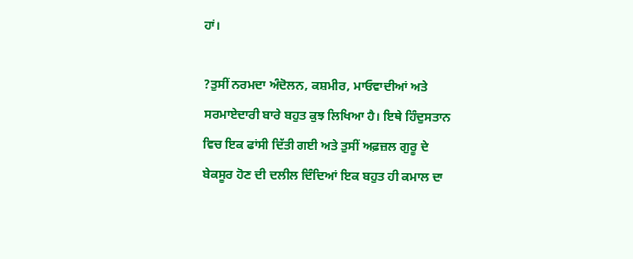ਹਾਂ।

?ਤੁਸੀਂ ਨਰਮਦਾ ਅੰਦੋਲਨ, ਕਸ਼ਮੀਰ, ਮਾਓਵਾਦੀਆਂ ਅਤੇ ਸਰਮਾਏਦਾਰੀ ਬਾਰੇ ਬਹੁਤ ਕੁਝ ਲਿਖਿਆ ਹੈ। ਇਥੇ ਹਿੰਦੁਸਤਾਨ ਵਿਚ ਇਕ ਫਾਂਸੀ ਦਿੱਤੀ ਗਈ ਅਤੇ ਤੁਸੀਂ ਅਫ਼ਜ਼ਲ ਗੁਰੂ ਦੇ ਬੇਕਸੂਰ ਹੋਣ ਦੀ ਦਲੀਲ ਦਿੰਦਿਆਂ ਇਕ ਬਹੁਤ ਹੀ ਕਮਾਲ ਦਾ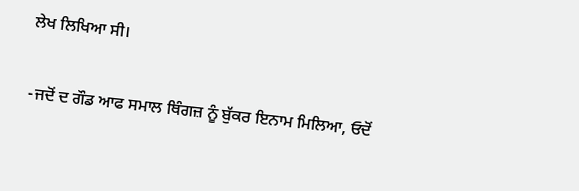ਲੇਖ ਲਿਖਿਆ ਸੀ।

-ਜਦੋਂ ਦ ਗੌਡ ਆਫ ਸਮਾਲ ਥਿੰਗਜ਼ ਨੂੰ ਬੁੱਕਰ ਇਨਾਮ ਮਿਲਿਆ, ਓਦੋਂ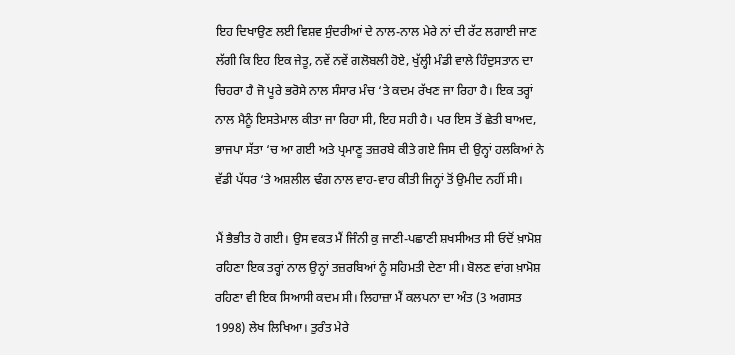ਇਹ ਦਿਖਾਉਣ ਲਈ ਵਿਸ਼ਵ ਸੁੰਦਰੀਆਂ ਦੇ ਨਾਲ-ਨਾਲ ਮੇਰੇ ਨਾਂ ਦੀ ਰੱਟ ਲਗਾਈ ਜਾਣ ਲੱਗੀ ਕਿ ਇਹ ਇਕ ਜੇਤੂ, ਨਵੇਂ ਨਵੇਂ ਗਲੋਬਲੀ ਹੋਏ, ਖੁੱਲ੍ਹੀ ਮੰਡੀ ਵਾਲੇ ਹਿੰਦੁਸਤਾਨ ਦਾ ਚਿਹਰਾ ਹੈ ਜੋ ਪੂਰੇ ਭਰੋਸੇ ਨਾਲ ਸੰਸਾਰ ਮੰਚ ‘ਤੇ ਕਦਮ ਰੱਖਣ ਜਾ ਰਿਹਾ ਹੈ। ਇਕ ਤਰ੍ਹਾਂ ਨਾਲ ਮੈਨੂੰ ਇਸਤੇਮਾਲ ਕੀਤਾ ਜਾ ਰਿਹਾ ਸੀ, ਇਹ ਸਹੀ ਹੈ। ਪਰ ਇਸ ਤੋਂ ਛੇਤੀ ਬਾਅਦ, ਭਾਜਪਾ ਸੱਤਾ ‘ਚ ਆ ਗਈ ਅਤੇ ਪ੍ਰਮਾਣੂ ਤਜ਼ਰਬੇ ਕੀਤੇ ਗਏ ਜਿਸ ਦੀ ਉਨ੍ਹਾਂ ਹਲਕਿਆਂ ਨੇ ਵੱਡੀ ਪੱਧਰ ‘ਤੇ ਅਸ਼ਲੀਲ ਢੰਗ ਨਾਲ ਵਾਹ-ਵਾਹ ਕੀਤੀ ਜਿਨ੍ਹਾਂ ਤੋਂ ਉਮੀਦ ਨਹੀਂ ਸੀ।

ਮੈਂ ਭੈਭੀਤ ਹੋ ਗਈ। ਉਸ ਵਕਤ ਮੈਂ ਜਿੰਨੀ ਕੁ ਜਾਣੀ-ਪਛਾਣੀ ਸ਼ਖਸੀਅਤ ਸੀ ਓਦੋਂ ਖ਼ਾਮੋਸ਼ ਰਹਿਣਾ ਇਕ ਤਰ੍ਹਾਂ ਨਾਲ ਉਨ੍ਹਾਂ ਤਜ਼ਰਬਿਆਂ ਨੂੰ ਸਹਿਮਤੀ ਦੇਣਾ ਸੀ। ਬੋਲਣ ਵਾਂਗ ਖ਼ਾਮੋਸ਼ ਰਹਿਣਾ ਵੀ ਇਕ ਸਿਆਸੀ ਕਦਮ ਸੀ। ਲਿਹਾਜ਼ਾ ਮੈਂ ਕਲਪਨਾ ਦਾ ਅੰਤ (3 ਅਗਸਤ 1998) ਲੇਖ ਲਿਖਿਆ। ਤੁਰੰਤ ਮੇਰੇ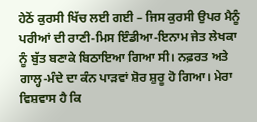ਹੇਠੋਂ ਕੁਰਸੀ ਖਿੱਚ ਲਈ ਗਈ – ਜਿਸ ਕੁਰਸੀ ਉਪਰ ਮੈਨੂੰ ਪਰੀਆਂ ਦੀ ਰਾਣੀ-ਮਿਸ ਇੰਡੀਆ-ਇਨਾਮ ਜੇਤ ਲੇਖਕਾ ਨੂੰ ਬੁੱਤ ਬਣਾਕੇ ਬਿਠਾਇਆ ਗਿਆ ਸੀ। ਨਫ਼ਰਤ ਅਤੇ ਗਾਲ੍ਹ-ਮੰਦੇ ਦਾ ਕੰਨ ਪਾੜਵਾਂ ਸ਼ੋਰ ਸ਼ੁਰੂ ਹੋ ਗਿਆ। ਮੇਰਾ ਵਿਸ਼ਵਾਸ ਹੈ ਕਿ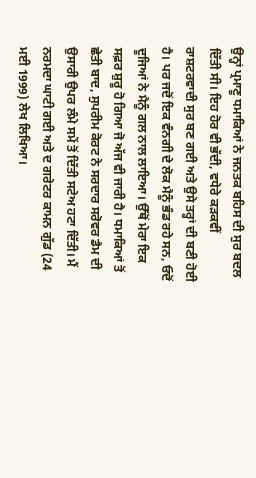ਉਨ੍ਹਾਂ ਪ੍ਰਮਾਣੂ ਧਮਾਕਿਆਂ ਨੇ ਜਨਤਕ ਬਹਿਸ ਦੀ ਸੁਰ ਬਦਲ ਦਿੱਤੀ ਸੀ। ਇਹ ਹੋਰ ਵੀ ਭੱਦੀ, ਵਧੇਰੇ ਕੜਕਵੀਂ ਰਾਸ਼ਟਰਵਾਦੀ ਸੁਰ ਬਣ ਗਈ ਅਤੇ ਉਸੇ ਤਰ੍ਹਾਂ ਦੀ ਬਣੀ ਹੋਈ ਹੈ। ਪਰ ਜਦੋਂ ਇਕ ਵੰਨਗੀ ਦੇ ਲੋਕ ਮੈਨੂੰ ਭੰਡ ਰਹੇ ਸਨ, ਓਦੋਂ ਦੂਜਿਆਂ ਨੇ ਮੈਨੂੰ ਗਲ ਨਾਲ ਲਾਇਆ। ਉੱਥੋਂ ਮੇਰਾ ਇਕ ਸਫ਼ਰ ਸ਼ੁਰੂ ਹੋ ਗਿਆ ਜੋ ਅੱਜ ਵੀ ਜਾਰੀ ਹੈ। ਧਮਾਕਿਆਂ ਤੋਂ ਛੇਤੀ ਬਾਦ, ਸੁਪਰੀਮ ਕੋਰਟ ਨੇ ਸਰਦਾਰ ਸਰੋਵਰ ਡੈਮ ਦੀ ਉਸਾਰੀ ਉਪਰ ਲੰਮੇ ਸਮੇਂ ਤੋਂ ਦਿੱਤੀ ਸਟੇਅ ਹਟਾ ਦਿੱਤੀ। ਮੈਂ ਨਰਮਦਾ ਘਾਟੀ ਗਈ ਅਤੇ ਦ ਗਰੇਟਰ ਕਾਮਨ ਗੁੱਡ (24 ਮਈ 1999) ਲੇਖ ਲਿਖਿਆ।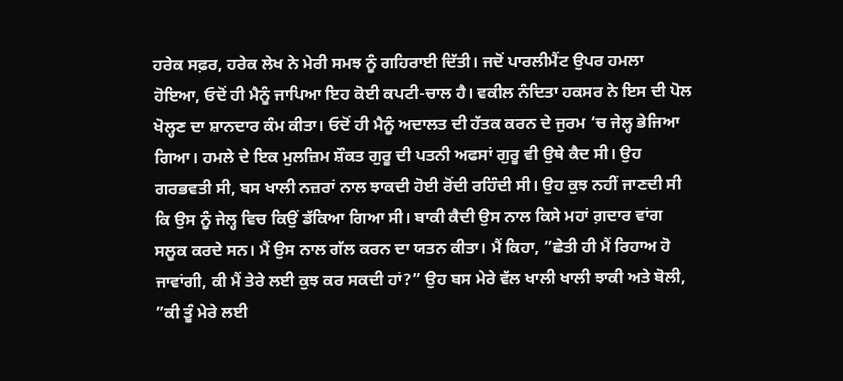ਹਰੇਕ ਸਫ਼ਰ, ਹਰੇਕ ਲੇਖ ਨੇ ਮੇਰੀ ਸਮਝ ਨੂੰ ਗਹਿਰਾਈ ਦਿੱਤੀ। ਜਦੋਂ ਪਾਰਲੀਮੈਂਟ ਉਪਰ ਹਮਲਾ ਹੋਇਆ, ਓਦੋਂ ਹੀ ਮੈਨੂੰ ਜਾਪਿਆ ਇਹ ਕੋਈ ਕਪਟੀ-ਚਾਲ ਹੈ। ਵਕੀਲ ਨੰਦਿਤਾ ਹਕਸਰ ਨੇ ਇਸ ਦੀ ਪੋਲ ਖੋਲ੍ਹਣ ਦਾ ਸ਼ਾਨਦਾਰ ਕੰਮ ਕੀਤਾ। ਓਦੋਂ ਹੀ ਮੈਨੂੰ ਅਦਾਲਤ ਦੀ ਹੱਤਕ ਕਰਨ ਦੇ ਜੁਰਮ ‘ਚ ਜੇਲ੍ਹ ਭੇਜਿਆ ਗਿਆ। ਹਮਲੇ ਦੇ ਇਕ ਮੁਲਜ਼ਿਮ ਸ਼ੌਕਤ ਗੁਰੂ ਦੀ ਪਤਨੀ ਅਫਸਾਂ ਗੁਰੂ ਵੀ ਉਥੇ ਕੈਦ ਸੀ। ਉਹ ਗਰਭਵਤੀ ਸੀ, ਬਸ ਖਾਲੀ ਨਜ਼ਰਾਂ ਨਾਲ ਝਾਕਦੀ ਹੋਈ ਰੋਂਦੀ ਰਹਿੰਦੀ ਸੀ। ਉਹ ਕੁਝ ਨਹੀਂ ਜਾਣਦੀ ਸੀ ਕਿ ਉਸ ਨੂੰ ਜੇਲ੍ਹ ਵਿਚ ਕਿਉਂ ਡੱਕਿਆ ਗਿਆ ਸੀ। ਬਾਕੀ ਕੈਦੀ ਉਸ ਨਾਲ ਕਿਸੇ ਮਹਾਂ ਗ਼ਦਾਰ ਵਾਂਗ ਸਲੂਕ ਕਰਦੇ ਸਨ। ਮੈਂ ਉਸ ਨਾਲ ਗੱਲ ਕਰਨ ਦਾ ਯਤਨ ਕੀਤਾ। ਮੈਂ ਕਿਹਾ, ”ਛੇਤੀ ਹੀ ਮੈਂ ਰਿਹਾਅ ਹੋ ਜਾਵਾਂਗੀ, ਕੀ ਮੈਂ ਤੇਰੇ ਲਈ ਕੁਝ ਕਰ ਸਕਦੀ ਹਾਂ?” ਉਹ ਬਸ ਮੇਰੇ ਵੱਲ ਖਾਲੀ ਖਾਲੀ ਝਾਕੀ ਅਤੇ ਬੋਲੀ, ”ਕੀ ਤੂੰ ਮੇਰੇ ਲਈ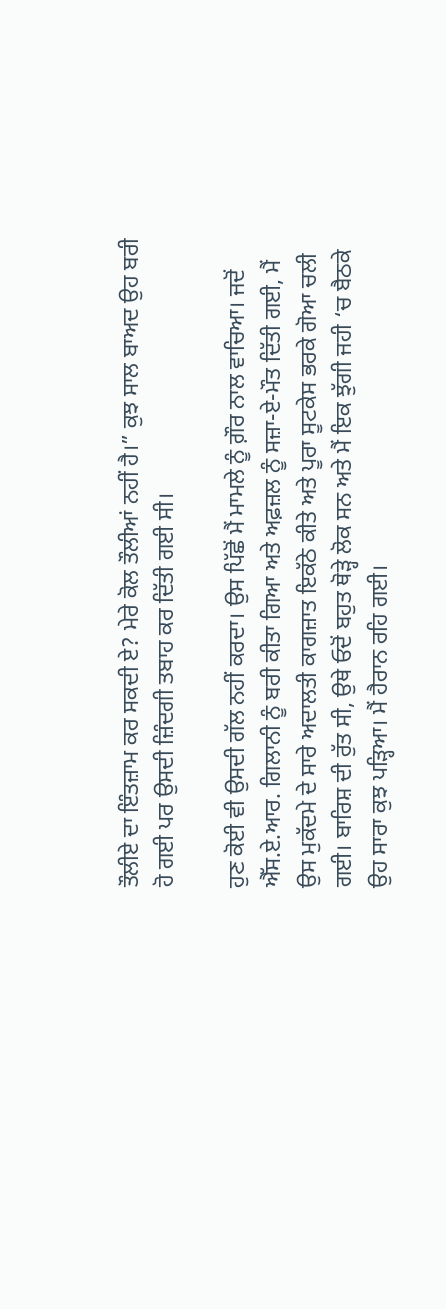ਤੌਲੀਏ ਦਾ ਇੰਤਜ਼ਾਮ ਕਰ ਸਕਦੀ ਏ? ਮੇਰੇ ਕੋਲ ਤੌਲੀਆਂ ਨਹੀਂ ਹੈ।” ਕੁਝ ਸਾਲ ਬਾਅਦ ਉਹ ਬਰੀ ਹੋ ਗਈ ਪਰ ਉਸਦੀ ਜ਼ਿੰਦਗੀ ਤਬਾਹ ਕਰ ਦਿੱਤੀ ਗਈ ਸੀ।

ਹੁਣ ਕੋਈ ਵੀ ਉਸਦੀ ਗੱਲ ਨਹੀਂ ਕਰਦਾ। ਉਸ ਪਿੱਛੋਂ ਮੈਂ ਮਾਮਲੇ ਨੂੰ ਗ਼ੌਰ ਨਾਲ ਵਾਚਿਆ। ਜਦੋਂ ਐੱਸ.ਏ.ਆਰ. ਗਿਲਾਨੀ ਨੂੰ ਬਰੀ ਕੀਤਾ ਗਿਆ ਅਤੇ ਅਫ਼ਜ਼ਲ ਨੂੰ ਸਜ਼ਾ-ਏ-ਮੌਤ ਦਿੱਤੀ ਗਈ, ਮੈਂ ਉਸ ਮੁਕੱਦਮੇ ਦੇ ਸਾਰੇ ਅਦਾਲਤੀ ਕਾਗਜ਼ਾਤ ਇਕੱਠੇ ਕੀਤੇ ਅਤੇ ਪੂਰਾ ਸੂਟਕੇਸ ਭਰਕੇ ਗੋਆ ਚਲੀ ਗਈ। ਬਾਰਿਸ਼ ਦੀ ਰੁੱਤ ਸੀ, ਉਥੇ ਓਦੋਂ ਬਹੁਤ ਥੋੜ੍ਹੇ ਲੋਕ ਸਨ ਅਤੇ ਮੈਂ ਇਕ ਝੁੱਗੀ ਜਹੀ ‘ਚ ਬੈਠਕੇ ਉਹ ਸਾਰਾ ਕੁਝ ਪੜ੍ਹਿਆ। ਮੈਂ ਹੈਰਾਨ ਰਹਿ ਗਈ।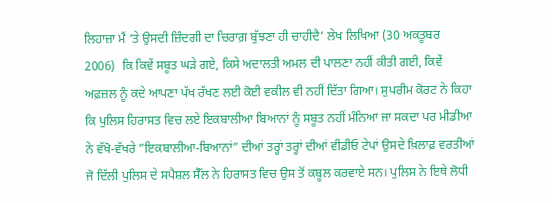ਲਿਹਾਜ਼ਾ ਮੈਂ ‘ਤੇ ਉਸਦੀ ਜ਼ਿੰਦਗੀ ਦਾ ਚਿਰਾਗ਼ ਬੁੱਝਣਾ ਹੀ ਚਾਹੀਦੈ’ ਲੇਖ ਲਿਖਿਆ (30 ਅਕਤੂਬਰ 2006)  ਕਿ ਕਿਵੇਂ ਸਬੂਤ ਘੜੇ ਗਏ, ਕਿਸੇ ਅਦਾਲਤੀ ਅਮਲ ਦੀ ਪਾਲਣਾ ਨਹੀਂ ਕੀਤੀ ਗਈ, ਕਿਵੇਂ ਅਫ਼ਜ਼ਲ ਨੂੰ ਕਦੇ ਆਪਣਾ ਪੱਖ ਰੱਖਣ ਲਈ ਕੋਈ ਵਕੀਲ ਵੀ ਨਹੀਂ ਦਿੱਤਾ ਗਿਆ। ਸੁਪਰੀਮ ਕੋਰਟ ਨੇ ਕਿਹਾ ਕਿ ਪੁਲਿਸ ਹਿਰਾਸਤ ਵਿਚ ਲਏ ਇਕਬਾਲੀਆ ਬਿਆਨਾਂ ਨੂੰ ਸਬੂਤ ਨਹੀਂ ਮੰਨਿਆ ਜਾ ਸਕਦਾ ਪਰ ਮੀਡੀਆ ਨੇ ਵੱਖੋ-ਵੱਖਰੇ ”ਇਕਬਾਲੀਆ-ਬਿਆਨਾਂ” ਦੀਆਂ ਤਰ੍ਹਾਂ ਤਰ੍ਹਾਂ ਦੀਆਂ ਵੀਡੀਓ ਟੇਪਾਂ ਉਸਦੇ ਖ਼ਿਲਾਫ਼ ਵਰਤੀਆਂ ਜੋ ਦਿੱਲੀ ਪੁਲਿਸ ਦੇ ਸਪੈਸ਼ਲ ਸੈੱਲ ਨੇ ਹਿਰਾਸਤ ਵਿਚ ਉਸ ਤੋਂ ਕਬੂਲ ਕਰਵਾਏ ਸਨ। ਪੁਲਿਸ ਨੇ ਇਥੇ ਲੋਧੀ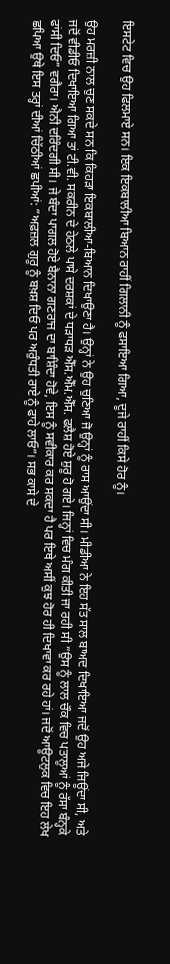ਇਸਟੇਟ ਵਿਚ ਉਹ ਫਿਲਮਾਏ ਸਨ। ਇਕ ਇਕਬਾਲੀਆ ਬਿਆਨ ਰਾਹੀਂ ਗਿਲਾਨੀ ਨੂੰ ਫਸਾਇਆ ਗਿਆ, ਦੂਜੇ ਰਾਹੀਂ ਕਿਸੇ ਹੋਰ ਨੂੰ।

ਉਹ ਮਰਜ਼ੀ ਨਾਲ ਚੁਣ ਸਕਦੇ ਸਨ ਕਿ ਕਿਹੜਾ ਇਕਬਾਲੀਆ-ਬਿਆਨ ਦਿਖਾਉਣਾ ਹੈ। ਉਨ੍ਹਾਂ ਨੇ ਉਹ ਚੁਣਿਆ ਜੋ ਉਨ੍ਹਾਂ ਨੂੰ ਰਾਸ ਆਉਂਦਾ ਸੀ। ਮੀਡੀਆ ਨੇ ਇਹ ਸੱਤ ਸਾਲ ਬਾਅਦ ਦਿਖਾਇਆ ਜਦੋਂ ਉਹ ਅਜੇ ਜਿਊਂਦਾ ਸੀ, ਅਤੇ ਜਦੋਂ ਵੀਡੀਓ ਦਿਖਾਇਆ ਗਿਆ ਤਾਂ ਟੀ.ਵੀ. ਸਕਰੀਨ ਦੇ ਹੇਠਲੇ ਪਾਸੇ ਦਰਸ਼ਕਾਂ ਦੇ ਧੜਾਧੜ ਐੱਸ.ਐੱਮ.ਐੱਸ. ਫਲੈਸ਼ ਹੋਏ ਸ਼ੁਰੂ ਹੋ ਗਏ। ਜਿਨ੍ਹਾਂ ਵਿਚ ਮੰਗ ਕੀਤੀ ਜਾ ਰਹੀ ਸੀ ”ਉਸ ਨੂੰ ਲਾਲ ਚੌਕ ਵਿਚ ਪਤਾਲੂਆਂ ਨੂੰ ਰੱਸਾ ਬੰਨ੍ਹਕੇ ਫਾਂਸੀ ਦਿਓ” ਵਗੈਰਾ। ਐਨੀ ਦਰਿੰਦਗੀ ਸੀ। ਜੇ ਬੰਦਾ ਪਾਗਲ ਹੋਏ ਬੈਨਾਨਾ ਗਣਰਾਜ ਦਾ ਬਾਸ਼ਿੰਦਾ ਹੋਵੇ, ਇਸ ਨੂੰ ਸਵੀਕਾਰ ਕਰ ਸਕਦਾ ਹੈ ਪਰ ਇਥੇ ਅਸੀਂ ਕੁਝ ਹੋਰ ਹੀ ਦਿਖਾਵਾ ਕਰ ਰਹੇ ਹਾਂ। ਜਦੋਂ ਆਊਟਲੁਕ ਵਿਚ ਇਹ ਲੇਖ ਛਪਿਆ ਉਥੇ ਇਸ ਤਰ੍ਹਾਂ ਦੀਆਂ ਚਿੱਠੀਆਂ ਛਪੀਆਂ: ”ਅਫ਼ਜ਼ਲ ਗੁਰੂ ਨੂੰ ਬਖ਼ਸ਼ ਦਿਓ ਪਰ ਅਰੁੰਧਤੀ ਰਾਏ ਨੂੰ ਫਾਹੇ ਲਾਓ”। ਸਭ ਕਾਸੇ ਦੇ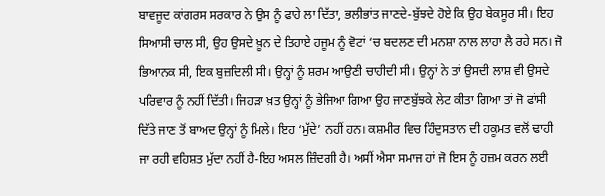ਬਾਵਜੂਦ ਕਾਂਗਰਸ ਸਰਕਾਰ ਨੇ ਉਸ ਨੂੰ ਫਾਹੇ ਲਾ ਦਿੱਤਾ, ਭਲੀਭਾਂਤ ਜਾਣਦੇ-ਬੁੱਝਦੇ ਹੋਏ ਕਿ ਉਹ ਬੇਕਸੂਰ ਸੀ। ਇਹ ਸਿਆਸੀ ਚਾਲ ਸੀ, ਉਹ ਉਸਦੇ ਖ਼ੂਨ ਦੇ ਤਿਹਾਏ ਹਜੂਮ ਨੂੰ ਵੋਟਾਂ ‘ਚ ਬਦਲਣ ਦੀ ਮਨਸ਼ਾ ਨਾਲ ਲਾਹਾ ਲੈ ਰਹੇ ਸਨ। ਜੋ ਭਿਆਨਕ ਸੀ, ਇਕ ਬੁਜ਼ਦਿਲੀ ਸੀ। ਉਨ੍ਹਾਂ ਨੂੰ ਸ਼ਰਮ ਆਉਣੀ ਚਾਹੀਦੀ ਸੀ। ਉਨ੍ਹਾਂ ਨੇ ਤਾਂ ਉਸਦੀ ਲਾਸ਼ ਵੀ ਉਸਦੇ ਪਰਿਵਾਰ ਨੂੰ ਨਹੀਂ ਦਿੱਤੀ। ਜਿਹੜਾ ਖ਼ਤ ਉਨ੍ਹਾਂ ਨੂੰ ਭੇਜਿਆ ਗਿਆ ਉਹ ਜਾਣਬੁੱਝਕੇ ਲੇਟ ਕੀਤਾ ਗਿਆ ਤਾਂ ਜੋ ਫਾਂਸੀ ਦਿੱਤੇ ਜਾਣ ਤੋਂ ਬਾਅਦ ਉਨ੍ਹਾਂ ਨੂੰ ਮਿਲੇ। ਇਹ ‘ਮੁੱਦੇ’ ਨਹੀਂ ਹਨ। ਕਸ਼ਮੀਰ ਵਿਚ ਹਿੰਦੁਸਤਾਨ ਦੀ ਹਕੂਮਤ ਵਲੋਂ ਢਾਹੀ ਜਾ ਰਹੀ ਵਹਿਸ਼ਤ ਮੁੱਦਾ ਨਹੀਂ ਹੈ-ਇਹ ਅਸਲ ਜ਼ਿੰਦਗੀ ਹੈ। ਅਸੀਂ ਐਸਾ ਸਮਾਜ ਹਾਂ ਜੋ ਇਸ ਨੂੰ ਹਜ਼ਮ ਕਰਨ ਲਈ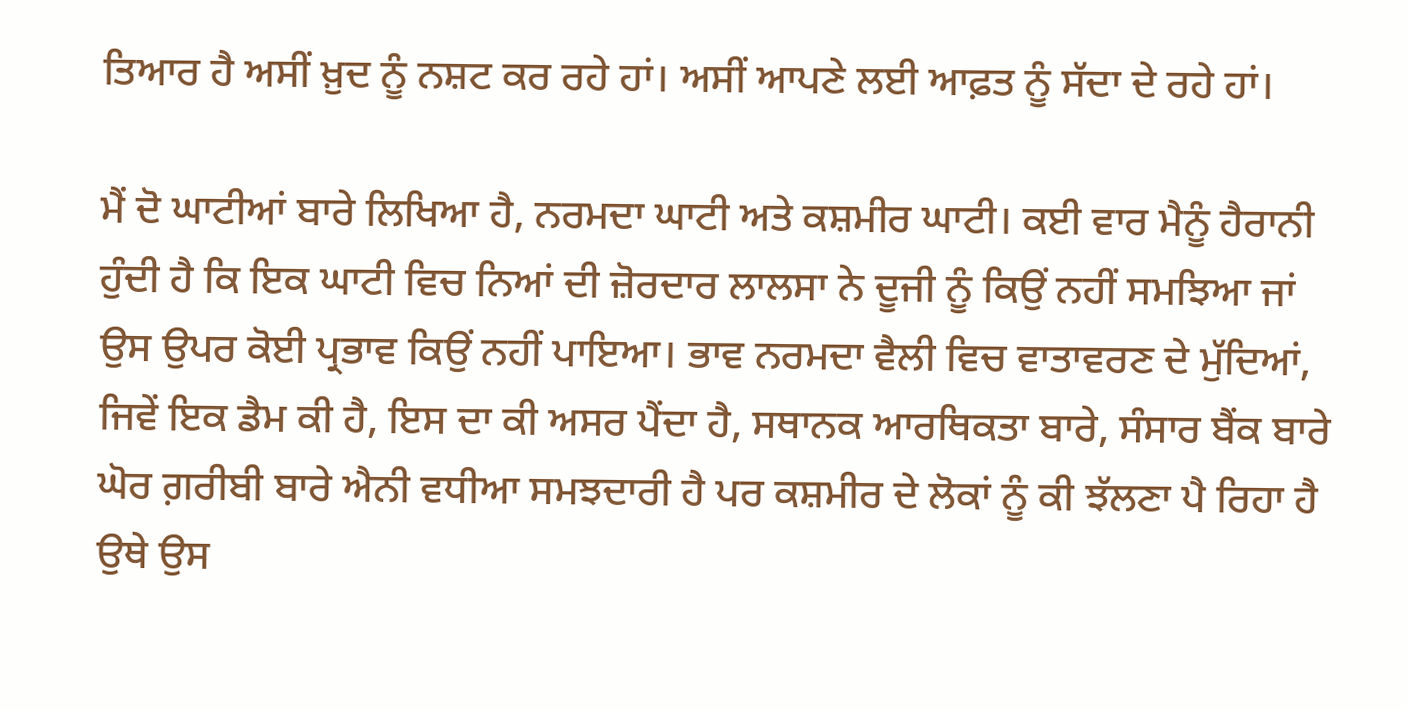ਤਿਆਰ ਹੈ ਅਸੀਂ ਖ਼ੁਦ ਨੂੰ ਨਸ਼ਟ ਕਰ ਰਹੇ ਹਾਂ। ਅਸੀਂ ਆਪਣੇ ਲਈ ਆਫ਼ਤ ਨੂੰ ਸੱਦਾ ਦੇ ਰਹੇ ਹਾਂ।

ਮੈਂ ਦੋ ਘਾਟੀਆਂ ਬਾਰੇ ਲਿਖਿਆ ਹੈ, ਨਰਮਦਾ ਘਾਟੀ ਅਤੇ ਕਸ਼ਮੀਰ ਘਾਟੀ। ਕਈ ਵਾਰ ਮੈਨੂੰ ਹੈਰਾਨੀ ਹੁੰਦੀ ਹੈ ਕਿ ਇਕ ਘਾਟੀ ਵਿਚ ਨਿਆਂ ਦੀ ਜ਼ੋਰਦਾਰ ਲਾਲਸਾ ਨੇ ਦੂਜੀ ਨੂੰ ਕਿਉਂ ਨਹੀਂ ਸਮਝਿਆ ਜਾਂ ਉਸ ਉਪਰ ਕੋਈ ਪ੍ਰਭਾਵ ਕਿਉਂ ਨਹੀਂ ਪਾਇਆ। ਭਾਵ ਨਰਮਦਾ ਵੈਲੀ ਵਿਚ ਵਾਤਾਵਰਣ ਦੇ ਮੁੱਦਿਆਂ, ਜਿਵੇਂ ਇਕ ਡੈਮ ਕੀ ਹੈ, ਇਸ ਦਾ ਕੀ ਅਸਰ ਪੈਂਦਾ ਹੈ, ਸਥਾਨਕ ਆਰਥਿਕਤਾ ਬਾਰੇ, ਸੰਸਾਰ ਬੈਂਕ ਬਾਰੇ ਘੋਰ ਗ਼ਰੀਬੀ ਬਾਰੇ ਐਨੀ ਵਧੀਆ ਸਮਝਦਾਰੀ ਹੈ ਪਰ ਕਸ਼ਮੀਰ ਦੇ ਲੋਕਾਂ ਨੂੰ ਕੀ ਝੱਲਣਾ ਪੈ ਰਿਹਾ ਹੈ ਉਥੇ ਉਸ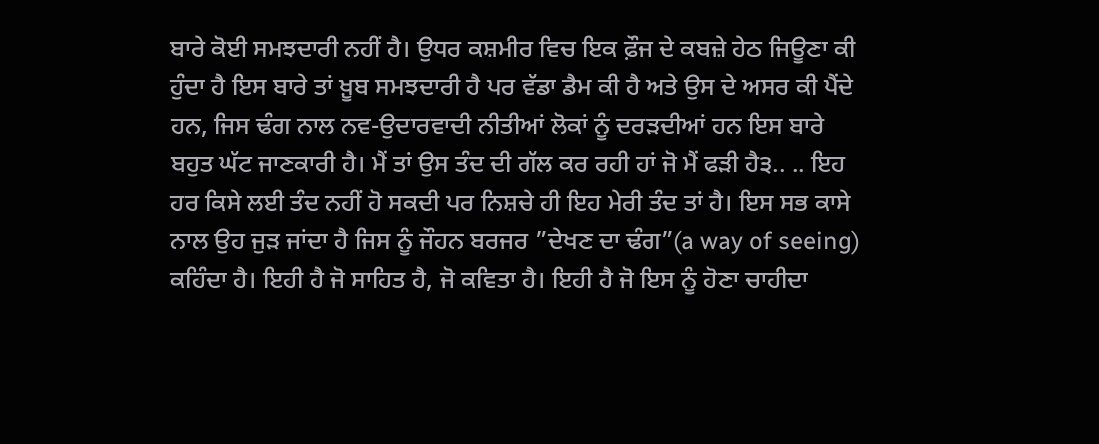ਬਾਰੇ ਕੋਈ ਸਮਝਦਾਰੀ ਨਹੀਂ ਹੈ। ਉਧਰ ਕਸ਼ਮੀਰ ਵਿਚ ਇਕ ਫ਼ੌਜ ਦੇ ਕਬਜ਼ੇ ਹੇਠ ਜਿਊਣਾ ਕੀ ਹੁੰਦਾ ਹੈ ਇਸ ਬਾਰੇ ਤਾਂ ਖ਼ੂਬ ਸਮਝਦਾਰੀ ਹੈ ਪਰ ਵੱਡਾ ਡੈਮ ਕੀ ਹੈ ਅਤੇ ਉਸ ਦੇ ਅਸਰ ਕੀ ਪੈਂਦੇ ਹਨ, ਜਿਸ ਢੰਗ ਨਾਲ ਨਵ-ਉਦਾਰਵਾਦੀ ਨੀਤੀਆਂ ਲੋਕਾਂ ਨੂੰ ਦਰੜਦੀਆਂ ਹਨ ਇਸ ਬਾਰੇ ਬਹੁਤ ਘੱਟ ਜਾਣਕਾਰੀ ਹੈ। ਮੈਂ ਤਾਂ ਉਸ ਤੰਦ ਦੀ ਗੱਲ ਕਰ ਰਹੀ ਹਾਂ ਜੋ ਮੈਂ ਫੜੀ ਹੈ੩.. .. ਇਹ ਹਰ ਕਿਸੇ ਲਈ ਤੰਦ ਨਹੀਂ ਹੋ ਸਕਦੀ ਪਰ ਨਿਸ਼ਚੇ ਹੀ ਇਹ ਮੇਰੀ ਤੰਦ ਤਾਂ ਹੈ। ਇਸ ਸਭ ਕਾਸੇ ਨਾਲ ਉਹ ਜੁੜ ਜਾਂਦਾ ਹੈ ਜਿਸ ਨੂੰ ਜੌਹਨ ਬਰਜਰ ”ਦੇਖਣ ਦਾ ਢੰਗ”(a way of seeing) ਕਹਿੰਦਾ ਹੈ। ਇਹੀ ਹੈ ਜੋ ਸਾਹਿਤ ਹੈ, ਜੋ ਕਵਿਤਾ ਹੈ। ਇਹੀ ਹੈ ਜੋ ਇਸ ਨੂੰ ਹੋਣਾ ਚਾਹੀਦਾ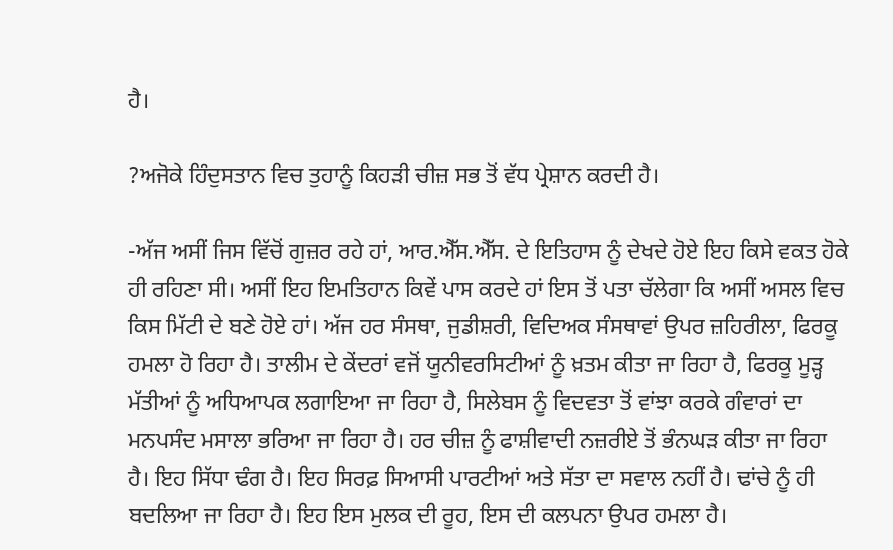ਹੈ।

?ਅਜੋਕੇ ਹਿੰਦੁਸਤਾਨ ਵਿਚ ਤੁਹਾਨੂੰ ਕਿਹੜੀ ਚੀਜ਼ ਸਭ ਤੋਂ ਵੱਧ ਪ੍ਰੇਸ਼ਾਨ ਕਰਦੀ ਹੈ।

-ਅੱਜ ਅਸੀਂ ਜਿਸ ਵਿੱਚੋਂ ਗੁਜ਼ਰ ਰਹੇ ਹਾਂ, ਆਰ.ਐੱਸ.ਐੱਸ. ਦੇ ਇਤਿਹਾਸ ਨੂੰ ਦੇਖਦੇ ਹੋਏ ਇਹ ਕਿਸੇ ਵਕਤ ਹੋਕੇ ਹੀ ਰਹਿਣਾ ਸੀ। ਅਸੀਂ ਇਹ ਇਮਤਿਹਾਨ ਕਿਵੇਂ ਪਾਸ ਕਰਦੇ ਹਾਂ ਇਸ ਤੋਂ ਪਤਾ ਚੱਲੇਗਾ ਕਿ ਅਸੀਂ ਅਸਲ ਵਿਚ ਕਿਸ ਮਿੱਟੀ ਦੇ ਬਣੇ ਹੋਏ ਹਾਂ। ਅੱਜ ਹਰ ਸੰਸਥਾ, ਜੁਡੀਸ਼ਰੀ, ਵਿਦਿਅਕ ਸੰਸਥਾਵਾਂ ਉਪਰ ਜ਼ਹਿਰੀਲਾ, ਫਿਰਕੂ ਹਮਲਾ ਹੋ ਰਿਹਾ ਹੈ। ਤਾਲੀਮ ਦੇ ਕੇਂਦਰਾਂ ਵਜੋਂ ਯੂਨੀਵਰਸਿਟੀਆਂ ਨੂੰ ਖ਼ਤਮ ਕੀਤਾ ਜਾ ਰਿਹਾ ਹੈ, ਫਿਰਕੂ ਮੂੜ੍ਹ ਮੱਤੀਆਂ ਨੂੰ ਅਧਿਆਪਕ ਲਗਾਇਆ ਜਾ ਰਿਹਾ ਹੈ, ਸਿਲੇਬਸ ਨੂੰ ਵਿਦਵਤਾ ਤੋਂ ਵਾਂਝਾ ਕਰਕੇ ਗੰਵਾਰਾਂ ਦਾ ਮਨਪਸੰਦ ਮਸਾਲਾ ਭਰਿਆ ਜਾ ਰਿਹਾ ਹੈ। ਹਰ ਚੀਜ਼ ਨੂੰ ਫਾਸ਼ੀਵਾਦੀ ਨਜ਼ਰੀਏ ਤੋਂ ਭੰਨਘੜ ਕੀਤਾ ਜਾ ਰਿਹਾ ਹੈ। ਇਹ ਸਿੱਧਾ ਢੰਗ ਹੈ। ਇਹ ਸਿਰਫ਼ ਸਿਆਸੀ ਪਾਰਟੀਆਂ ਅਤੇ ਸੱਤਾ ਦਾ ਸਵਾਲ ਨਹੀਂ ਹੈ। ਢਾਂਚੇ ਨੂੰ ਹੀ ਬਦਲਿਆ ਜਾ ਰਿਹਾ ਹੈ। ਇਹ ਇਸ ਮੁਲਕ ਦੀ ਰੂਹ, ਇਸ ਦੀ ਕਲਪਨਾ ਉਪਰ ਹਮਲਾ ਹੈ।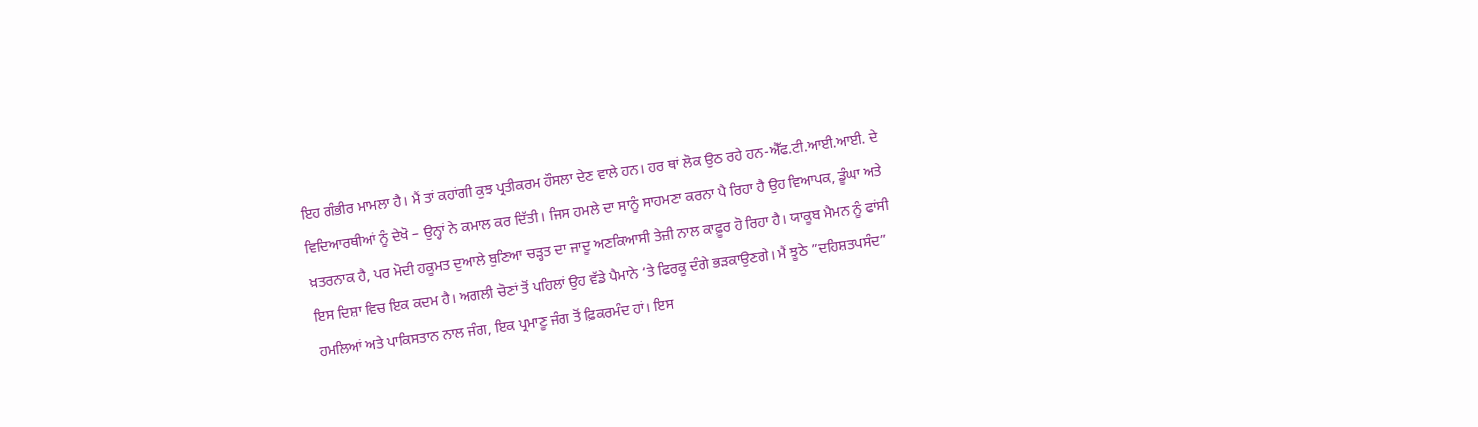ਇਹ ਗੰਭੀਰ ਮਾਮਲਾ ਹੈ। ਮੈਂ ਤਾਂ ਕਹਾਂਗੀ ਕੁਝ ਪ੍ਰਤੀਕਰਮ ਹੌਸਲਾ ਦੇਣ ਵਾਲੇ ਹਨ। ਹਰ ਥਾਂ ਲੋਕ ਉਠ ਰਹੇ ਹਨ-ਐੱਫ.ਟੀ.ਆਈ.ਆਈ. ਦੇ ਵਿਦਿਆਰਥੀਆਂ ਨੂੰ ਦੇਖੋ – ਉਨ੍ਹਾਂ ਨੇ ਕਮਾਲ ਕਰ ਦਿੱਤੀ। ਜਿਸ ਹਮਲੇ ਦਾ ਸਾਨੂੰ ਸਾਹਮਣਾ ਕਰਨਾ ਪੈ ਰਿਹਾ ਹੈ ਉਹ ਵਿਆਪਕ, ਡੂੰਘਾ ਅਤੇ ਖ਼ਤਰਨਾਕ ਹੈ, ਪਰ ਮੋਦੀ ਹਕੂਮਤ ਦੁਆਲੇ ਬੁਣਿਆ ਚੜ੍ਹਤ ਦਾ ਜਾਦੂ ਅਣਕਿਆਸੀ ਤੇਜ਼ੀ ਨਾਲ ਕਾਫ਼ੂਰ ਹੋ ਰਿਹਾ ਹੈ। ਯਾਕੂਬ ਮੈਮਨ ਨੂੰ ਫਾਂਸੀ ਇਸ ਦਿਸ਼ਾ ਵਿਚ ਇਕ ਕਦਮ ਹੈ। ਅਗਲੀ ਚੋਣਾਂ ਤੋਂ ਪਹਿਲਾਂ ਉਹ ਵੱਡੇ ਪੈਮਾਨੇ ‘ਤੇ ਫਿਰਕੂ ਦੰਗੇ ਭੜਕਾਉਣਗੇ। ਮੈਂ ਝੂਠੇ ”ਦਹਿਸ਼ਤਪਸੰਦ” ਹਮਲਿਆਂ ਅਤੇ ਪਾਕਿਸਤਾਨ ਨਾਲ ਜੰਗ, ਇਕ ਪ੍ਰਮਾਣੂ ਜੰਗ ਤੋਂ ਫ਼ਿਕਰਮੰਦ ਹਾਂ। ਇਸ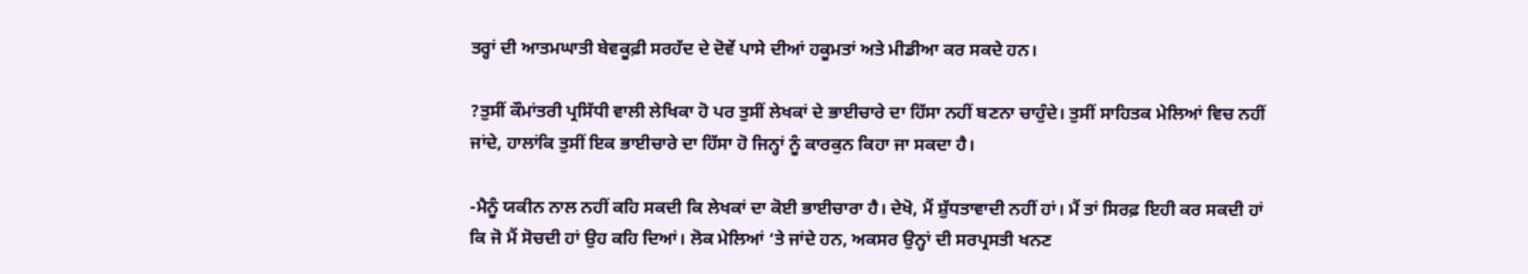ਤਰ੍ਹਾਂ ਦੀ ਆਤਮਘਾਤੀ ਬੇਵਕੂਫ਼ੀ ਸਰਹੱਦ ਦੇ ਦੋਵੇਂ ਪਾਸੇ ਦੀਆਂ ਹਕੂਮਤਾਂ ਅਤੇ ਮੀਡੀਆ ਕਰ ਸਕਦੇ ਹਨ।

?ਤੁਸੀਂ ਕੌਮਾਂਤਰੀ ਪ੍ਰਸਿੱਧੀ ਵਾਲੀ ਲੇਖਿਕਾ ਹੋ ਪਰ ਤੁਸੀਂ ਲੇਖਕਾਂ ਦੇ ਭਾਈਚਾਰੇ ਦਾ ਹਿੱਸਾ ਨਹੀਂ ਬਣਨਾ ਚਾਹੁੰਦੇ। ਤੁਸੀਂ ਸਾਹਿਤਕ ਮੇਲਿਆਂ ਵਿਚ ਨਹੀਂ ਜਾਂਦੇ, ਹਾਲਾਂਕਿ ਤੁਸੀਂ ਇਕ ਭਾਈਚਾਰੇ ਦਾ ਹਿੱਸਾ ਹੋ ਜਿਨ੍ਹਾਂ ਨੂੰ ਕਾਰਕੁਨ ਕਿਹਾ ਜਾ ਸਕਦਾ ਹੈ।

-ਮੈਨੂੰ ਯਕੀਨ ਨਾਲ ਨਹੀਂ ਕਹਿ ਸਕਦੀ ਕਿ ਲੇਖਕਾਂ ਦਾ ਕੋਈ ਭਾਈਚਾਰਾ ਹੈ। ਦੇਖੋ, ਮੈਂ ਸ਼ੁੱਧਤਾਵਾਦੀ ਨਹੀਂ ਹਾਂ। ਮੈਂ ਤਾਂ ਸਿਰਫ਼ ਇਹੀ ਕਰ ਸਕਦੀ ਹਾਂ ਕਿ ਜੋ ਮੈਂ ਸੋਚਦੀ ਹਾਂ ਉਹ ਕਹਿ ਦਿਆਂ। ਲੋਕ ਮੇਲਿਆਂ ‘ਤੇ ਜਾਂਦੇ ਹਨ, ਅਕਸਰ ਉਨ੍ਹਾਂ ਦੀ ਸਰਪ੍ਰਸਤੀ ਖਨਣ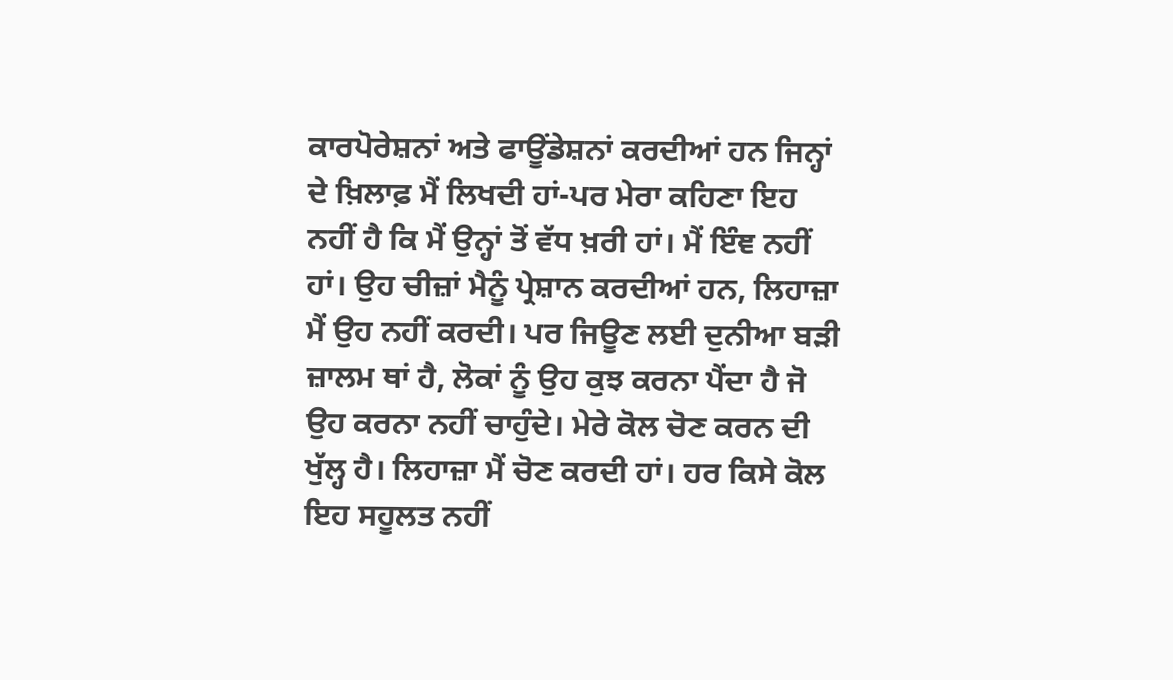ਕਾਰਪੋਰੇਸ਼ਨਾਂ ਅਤੇ ਫਾਊਂਡੇਸ਼ਨਾਂ ਕਰਦੀਆਂ ਹਨ ਜਿਨ੍ਹਾਂ ਦੇ ਖ਼ਿਲਾਫ਼ ਮੈਂ ਲਿਖਦੀ ਹਾਂ-ਪਰ ਮੇਰਾ ਕਹਿਣਾ ਇਹ ਨਹੀਂ ਹੈ ਕਿ ਮੈਂ ਉਨ੍ਹਾਂ ਤੋਂ ਵੱਧ ਖ਼ਰੀ ਹਾਂ। ਮੈਂ ਇੰਞ ਨਹੀਂ ਹਾਂ। ਉਹ ਚੀਜ਼ਾਂ ਮੈਨੂੰ ਪ੍ਰੇਸ਼ਾਨ ਕਰਦੀਆਂ ਹਨ, ਲਿਹਾਜ਼ਾ ਮੈਂ ਉਹ ਨਹੀਂ ਕਰਦੀ। ਪਰ ਜਿਊਣ ਲਈ ਦੁਨੀਆ ਬੜੀ ਜ਼ਾਲਮ ਥਾਂ ਹੈ, ਲੋਕਾਂ ਨੂੰ ਉਹ ਕੁਝ ਕਰਨਾ ਪੈਂਦਾ ਹੈ ਜੋ ਉਹ ਕਰਨਾ ਨਹੀਂ ਚਾਹੁੰਦੇ। ਮੇਰੇ ਕੋਲ ਚੋਣ ਕਰਨ ਦੀ ਖੁੱਲ੍ਹ ਹੈ। ਲਿਹਾਜ਼ਾ ਮੈਂ ਚੋਣ ਕਰਦੀ ਹਾਂ। ਹਰ ਕਿਸੇ ਕੋਲ ਇਹ ਸਹੂਲਤ ਨਹੀਂ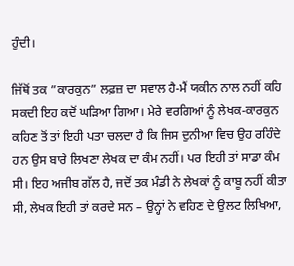ਹੁੰਦੀ।

ਜਿੱਥੋਂ ਤਕ ”ਕਾਰਕੁਨ” ਲਫ਼ਜ਼ ਦਾ ਸਵਾਲ ਹੈ-ਮੈਂ ਯਕੀਨ ਨਾਲ ਨਹੀਂ ਕਹਿ ਸਕਦੀ ਇਹ ਕਦੋਂ ਘੜਿਆ ਗਿਆ। ਮੇਰੇ ਵਰਗਿਆਂ ਨੂੰ ਲੇਖਕ-ਕਾਰਕੁਨ ਕਹਿਣ ਤੋਂ ਤਾਂ ਇਹੀ ਪਤਾ ਚਲਦਾ ਹੈ ਕਿ ਜਿਸ ਦੁਨੀਆ ਵਿਚ ਉਹ ਰਹਿੰਦੇ ਹਨ ਉਸ ਬਾਰੇ ਲਿਖਣਾ ਲੇਖਕ ਦਾ ਕੰਮ ਨਹੀਂ। ਪਰ ਇਹੀ ਤਾਂ ਸਾਡਾ ਕੰਮ ਸੀ। ਇਹ ਅਜੀਬ ਗੱਲ ਹੈ, ਜਦੋਂ ਤਕ ਮੰਡੀ ਨੇ ਲੇਖਕਾਂ ਨੂੰ ਕਾਬੂ ਨਹੀਂ ਕੀਤਾ ਸੀ, ਲੇਖਕ ਇਹੀ ਤਾਂ ਕਰਦੇ ਸਨ – ਉਨ੍ਹਾਂ ਨੇ ਵਹਿਣ ਦੇ ਉਲਟ ਲਿਖਿਆ,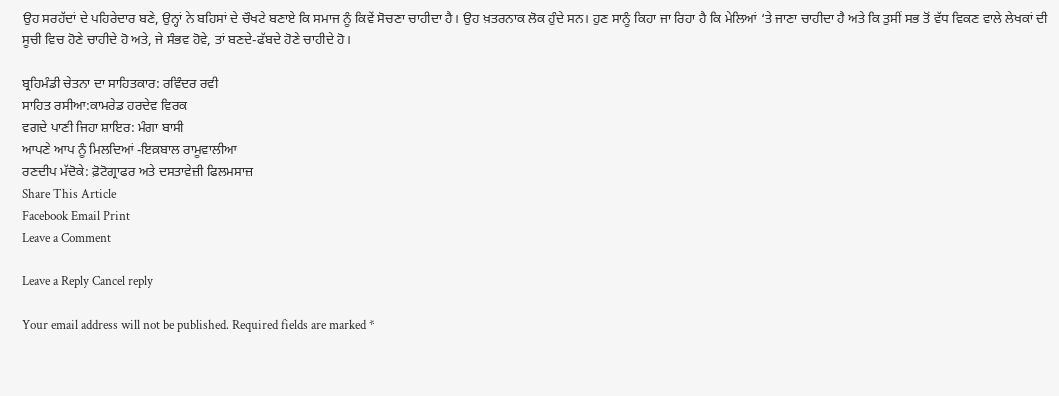ਉਹ ਸਰਹੱਦਾਂ ਦੇ ਪਹਿਰੇਦਾਰ ਬਣੇ, ਉਨ੍ਹਾਂ ਨੇ ਬਹਿਸਾਂ ਦੇ ਚੌਖਟੇ ਬਣਾਏ ਕਿ ਸਮਾਜ ਨੂੰ ਕਿਵੇਂ ਸੋਚਣਾ ਚਾਹੀਦਾ ਹੈ। ਉਹ ਖ਼ਤਰਨਾਕ ਲੋਕ ਹੁੰਦੇ ਸਨ। ਹੁਣ ਸਾਨੂੰ ਕਿਹਾ ਜਾ ਰਿਹਾ ਹੈ ਕਿ ਮੇਲਿਆਂ ‘ਤੇ ਜਾਣਾ ਚਾਹੀਦਾ ਹੈ ਅਤੇ ਕਿ ਤੁਸੀਂ ਸਭ ਤੋਂ ਵੱਧ ਵਿਕਣ ਵਾਲੇ ਲੇਖਕਾਂ ਦੀ ਸੂਚੀ ਵਿਚ ਹੋਣੇ ਚਾਹੀਦੇ ਹੋ ਅਤੇ, ਜੇ ਸੰਭਵ ਹੋਵੇ, ਤਾਂ ਬਣਦੇ-ਫੱਬਦੇ ਹੋਣੇ ਚਾਹੀਦੇ ਹੋ।

ਬ੍ਰਹਿਮੰਡੀ ਚੇਤਨਾ ਦਾ ਸਾਹਿਤਕਾਰ: ਰਵਿੰਦਰ ਰਵੀ
ਸਾਹਿਤ ਰਸੀਆ:ਕਾਮਰੇਡ ਹਰਦੇਵ ਵਿਰਕ
ਵਗਦੇ ਪਾਣੀ ਜਿਹਾ ਸ਼ਾਇਰ: ਮੰਗਾ ਬਾਸੀ
ਆਪਣੇ ਆਪ ਨੂੰ ਮਿਲਦਿਆਂ -ਇਕ਼ਬਾਲ ਰਾਮੂਵਾਲੀਆ
ਰਣਦੀਪ ਮੱਦੋਕੇ: ਫ਼ੋਟੋਗ੍ਰਾਫਰ ਅਤੇ ਦਸਤਾਵੇਜ਼ੀ ਫਿਲਮਸਾਜ਼
Share This Article
Facebook Email Print
Leave a Comment

Leave a Reply Cancel reply

Your email address will not be published. Required fields are marked *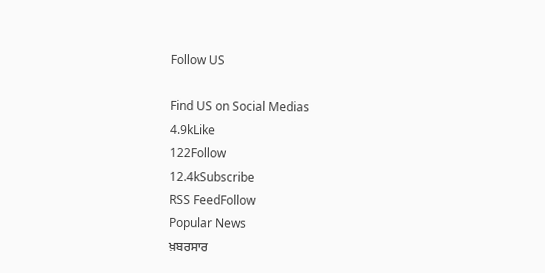Follow US

Find US on Social Medias
4.9kLike
122Follow
12.4kSubscribe
RSS FeedFollow
Popular News
ਖ਼ਬਰਸਾਰ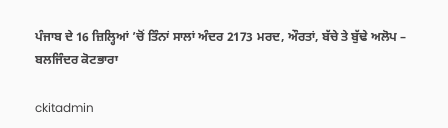ਪੰਜਾਬ ਦੇ 16 ਜ਼ਿਲ੍ਹਿਆਂ ’ਚੋਂ ਤਿੰਨਾਂ ਸਾਲਾਂ ਅੰਦਰ 2173 ਮਰਦ, ਔਰਤਾਂ, ਬੱਚੇ ਤੇ ਬੁੱਢੇ ਅਲੋਪ – ਬਲਜਿੰਦਰ ਕੋਟਭਾਰਾ

ckitadmin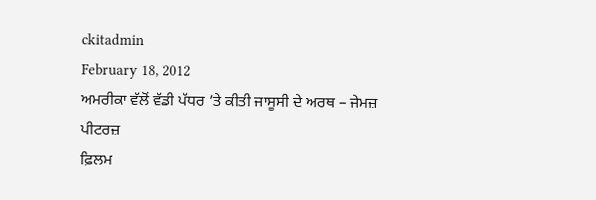ckitadmin
February 18, 2012
ਅਮਰੀਕਾ ਵੱਲੋਂ ਵੱਡੀ ਪੱਧਰ ’ਤੇ ਕੀਤੀ ਜਾਸੂਸੀ ਦੇ ਅਰਥ – ਜੇਮਜ਼ ਪੀਟਰਜ਼
ਫ਼ਿਲਮ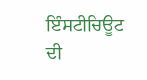ਇੰਸਟੀਚਿਊਟ ਦੀ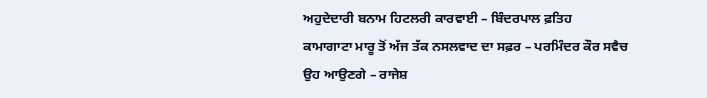ਅਹੁਦੇਦਾਰੀ ਬਨਾਮ ਹਿਟਲਰੀ ਕਾਰਵਾਈ – ਬਿੰਦਰਪਾਲ ਫ਼ਤਿਹ
ਕਾਮਾਗਾਟਾ ਮਾਰੂ ਤੋਂ ਅੱਜ ਤੱਕ ਨਸਲਵਾਦ ਦਾ ਸਫ਼ਰ – ਪਰਮਿੰਦਰ ਕੌਰ ਸਵੈਚ
ਉਹ ਆਉਣਗੇ – ਰਾਜੇਸ਼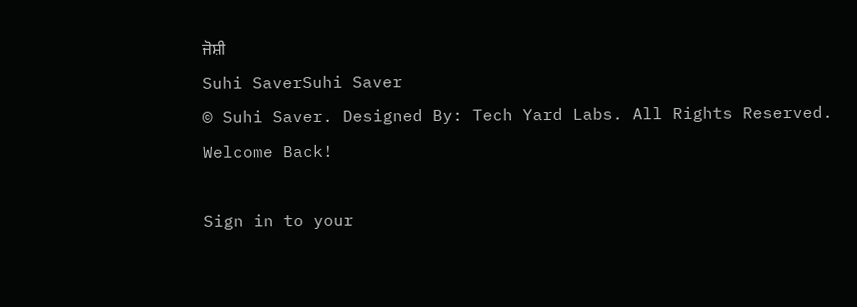ਜੋਸ਼ੀ
Suhi SaverSuhi Saver
© Suhi Saver. Designed By: Tech Yard Labs. All Rights Reserved.
Welcome Back!

Sign in to your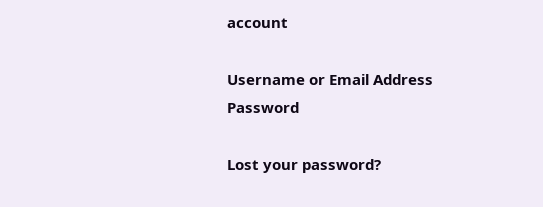account

Username or Email Address
Password

Lost your password?